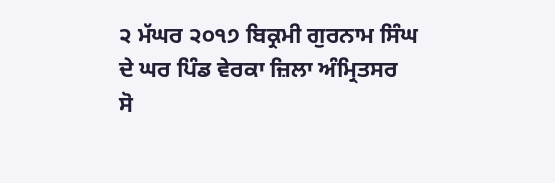੨ ਮੱਘਰ ੨੦੧੭ ਬਿਕ੍ਰਮੀ ਗੁਰਨਾਮ ਸਿੰਘ ਦੇ ਘਰ ਪਿੰਡ ਵੇਰਕਾ ਜ਼ਿਲਾ ਅੰਮ੍ਰਿਤਸਰ
ਸੋ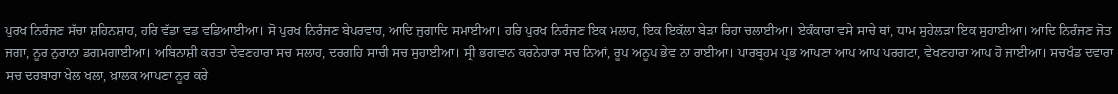ਪੁਰਖ ਨਿਰੰਜਣ ਸੱਚਾ ਸ਼ਹਿਨਸ਼ਾਹ, ਹਰਿ ਵੱਡਾ ਵਡ ਵਡਿਆਈਆ। ਸੋ ਪੁਰਖ ਨਿਰੰਜਣ ਬੇਪਰਵਾਹ, ਆਦਿ ਜੁਗਾਦਿ ਸਮਾਈਆ। ਹਰਿ ਪੁਰਖ ਨਿਰੰਜਣ ਇਕ ਮਲਾਹ, ਇਕ ਇਕੱਲਾ ਬੇੜਾ ਰਿਹਾ ਚਲਾਈਆ। ਏਕੰਕਾਰਾ ਵਸੇ ਸਾਚੇ ਥਾਂ, ਧਾਮ ਸੁਹੇਲੜਾ ਇਕ ਸੁਹਾਈਆ। ਆਦਿ ਨਿਰੰਜਣ ਜੋਤ ਜਗਾ, ਨੂਰ ਨੁਰਾਨਾ ਡਗਮਗਾਈਆ। ਅਬਿਨਾਸ਼ੀ ਕਰਤਾ ਦੇਵਣਹਾਰਾ ਸਚ ਸਲਾਹ, ਦਰਗਹਿ ਸਾਚੀ ਸਚ ਸੁਹਾਈਆ। ਸ੍ਰੀ ਭਗਵਾਨ ਕਰਨੇਹਾਰਾ ਸਚ ਨਿਆਂ, ਰੂਪ ਅਨੂਪ ਭੇਵ ਨਾ ਰਾਈਆ। ਪਾਰਬ੍ਰਹਮ ਪ੍ਰਭ ਆਪਣਾ ਆਪ ਆਪ ਪਰਗਟਾ, ਵੇਖਣਹਾਰਾ ਆਪ ਹੋ ਜਾਈਆ। ਸਚਖੰਡ ਦਵਾਰਾ ਸਚ ਦਰਬਾਰਾ ਖੇਲ ਖਲਾ, ਖ਼ਾਲਕ ਆਪਣਾ ਨੂਰ ਕਰੇ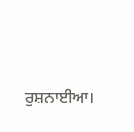ਰੁਸ਼ਨਾਈਆ।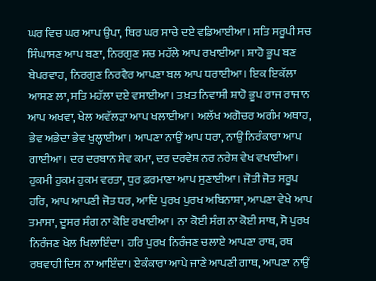ਘਰ ਵਿਚ ਘਰ ਆਪ ਉਪਾ, ਥਿਰ ਘਰ ਸਾਚੇ ਦਏ ਵਡਿਆਈਆ। ਸਤਿ ਸਰੂਪੀ ਸਚ ਸਿੰਘਾਸਣ ਆਪ ਬਣਾ, ਨਿਰਗੁਣ ਸਚ ਮਹੱਲੇ ਆਪ ਰਖਾਈਆ। ਸ਼ਾਹੋ ਭੂਪ ਬਣ ਬੇਪਰਵਾਹ, ਨਿਰਗੁਣ ਨਿਰਵੈਰ ਆਪਣਾ ਬਲ ਆਪ ਧਰਾਈਆ। ਇਕ ਇਕੱਲਾ ਆਸਣ ਲਾ, ਸਤਿ ਮਹੱਲਾ ਦਏ ਵਸਾਈਆ। ਤਖ਼ਤ ਨਿਵਾਸੀ ਸ਼ਾਹੋ ਭੂਪ ਰਾਜ ਰਾਜਾਨ ਆਪ ਅਖਵਾ, ਖੇਲ ਅਵੱਲੜਾ ਆਪ ਖਲਾਈਆ। ਅਲੱਖ ਅਗੋਚਰ ਅਗੰਮ ਅਥਾਹ, ਭੇਵ ਅਭੇਦਾ ਭੇਵ ਖੁਲ੍ਹਾਈਆ। ਆਪਣਾ ਨਾਉਂ ਆਪ ਧਰਾ, ਨਾਉਂ ਨਿਰੰਕਾਰਾ ਆਪ ਗਾਈਆ। ਦਰ ਦਰਬਾਨ ਸੇਵ ਕਮਾ, ਦਰ ਦਰਵੇਸ਼ ਨਰ ਨਰੇਸ਼ ਵੇਖ ਵਖਾਈਆ। ਹੁਕਮੀ ਹੁਕਮ ਹੁਕਮ ਵਰਤਾ, ਧੁਰ ਫ਼ਰਮਾਣਾ ਆਪ ਸੁਣਾਈਆ। ਜੋਤੀ ਜੋਤ ਸਰੂਪ ਹਰਿ, ਆਪ ਆਪਣੀ ਜੋਤ ਧਰ, ਆਦਿ ਪੁਰਖ ਪੁਰਖ ਅਬਿਨਾਸ਼ਾ, ਆਪਣਾ ਵੇਖੇ ਆਪ ਤਮਾਸਾ, ਦੂਸਰ ਸੰਗ ਨਾ ਕੋਇ ਰਖਾਈਆ। ਨਾ ਕੋਈ ਸੰਗ ਨਾ ਕੋਈ ਸਾਥ, ਸੋ ਪੁਰਖ ਨਿਰੰਜਣ ਖੇਲ ਖਿਲਾਇੰਦਾ। ਹਰਿ ਪੁਰਖ ਨਿਰੰਜਣ ਚਲਾਏ ਆਪਣਾ ਰਾਥ, ਰਥ ਰਥਵਾਹੀ ਦਿਸ ਨਾ ਆਇੰਦਾ। ਏਕੰਕਾਰਾ ਆਪੇ ਜਾਣੇ ਆਪਣੀ ਗਾਥ, ਆਪਣਾ ਨਾਉਂ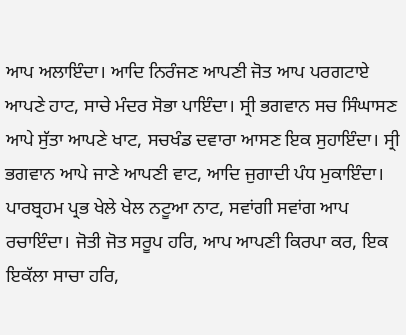ਆਪ ਅਲਾਇੰਦਾ। ਆਦਿ ਨਿਰੰਜਣ ਆਪਣੀ ਜੋਤ ਆਪ ਪਰਗਟਾਏ ਆਪਣੇ ਹਾਟ, ਸਾਚੇ ਮੰਦਰ ਸੋਭਾ ਪਾਇੰਦਾ। ਸ੍ਰੀ ਭਗਵਾਨ ਸਚ ਸਿੰਘਾਸਣ ਆਪੇ ਸੁੱਤਾ ਆਪਣੇ ਖਾਟ, ਸਚਖੰਡ ਦਵਾਰਾ ਆਸਣ ਇਕ ਸੁਹਾਇੰਦਾ। ਸ੍ਰੀ ਭਗਵਾਨ ਆਪੇ ਜਾਣੇ ਆਪਣੀ ਵਾਟ, ਆਦਿ ਜੁਗਾਦੀ ਪੰਧ ਮੁਕਾਇੰਦਾ। ਪਾਰਬ੍ਰਹਮ ਪ੍ਰਭ ਖੇਲੇ ਖੇਲ ਨਟੂਆ ਨਾਟ, ਸਵਾਂਗੀ ਸਵਾਂਗ ਆਪ ਰਚਾਇੰਦਾ। ਜੋਤੀ ਜੋਤ ਸਰੂਪ ਹਰਿ, ਆਪ ਆਪਣੀ ਕਿਰਪਾ ਕਰ, ਇਕ ਇਕੱਲਾ ਸਾਚਾ ਹਰਿ,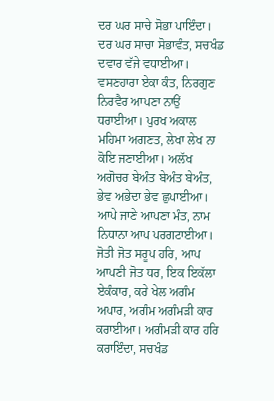ਦਰ ਘਰ ਸਾਚੇ ਸੋਭਾ ਪਾਇੰਦਾ। ਦਰ ਘਰ ਸਾਚਾ ਸੋਭਾਵੰਤ, ਸਚਖੰਡ ਦਵਾਰ ਵੱਜੇ ਵਧਾਈਆ। ਵਸਣਹਾਰਾ ਏਕਾ ਕੰਤ, ਨਿਰਗੁਣ ਨਿਰਵੈਰ ਆਪਣਾ ਨਾਉਂ ਧਰਾਈਆ। ਪੁਰਖ ਅਕਾਲ ਮਹਿਮਾ ਅਗਣਤ, ਲੇਖਾ ਲੇਖ ਨਾ ਕੋਇ ਜਣਾਈਆ। ਅਲੱਖ ਅਗੋਚਰ ਬੇਅੰਤ ਬੇਅੰਤ ਬੇਅੰਤ, ਭੇਵ ਅਭੇਦਾ ਭੇਵ ਛੁਪਾਈਆ। ਆਪੇ ਜਾਣੇ ਆਪਣਾ ਮੰਤ, ਨਾਮ ਨਿਧਾਨਾ ਆਪ ਪਰਗਟਾਈਆ। ਜੋਤੀ ਜੋਤ ਸਰੂਪ ਹਰਿ, ਆਪ ਆਪਣੀ ਜੋਤ ਧਰ, ਇਕ ਇਕੱਲਾ ਏਕੰਕਾਰ, ਕਰੇ ਖੇਲ ਅਗੰਮ ਅਪਾਰ, ਅਗੰਮ ਅਗੰਮੜੀ ਕਾਰ ਕਰਾਈਆ। ਅਗੰਮੜੀ ਕਾਰ ਹਰਿ ਕਰਾਇੰਦਾ, ਸਚਖੰਡ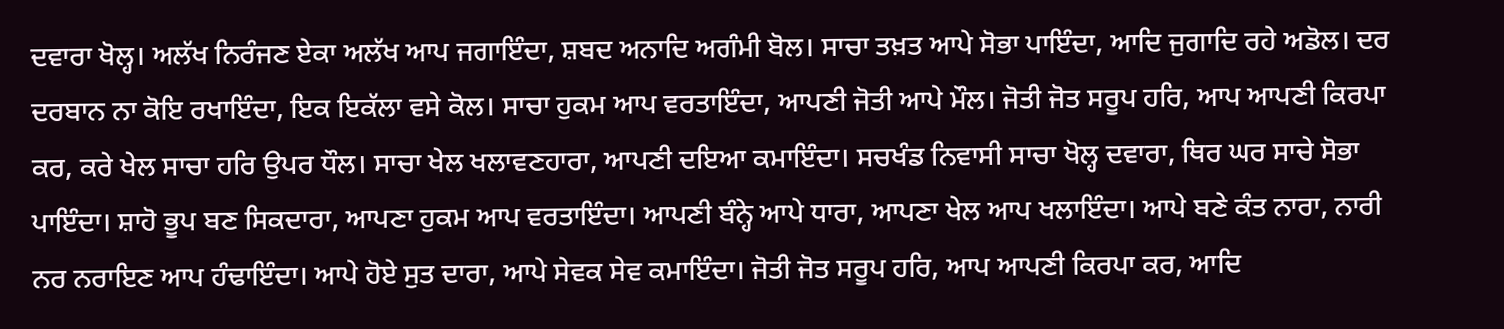ਦਵਾਰਾ ਖੋਲ੍ਹ। ਅਲੱਖ ਨਿਰੰਜਣ ਏਕਾ ਅਲੱਖ ਆਪ ਜਗਾਇੰਦਾ, ਸ਼ਬਦ ਅਨਾਦਿ ਅਗੰਮੀ ਬੋਲ। ਸਾਚਾ ਤਖ਼ਤ ਆਪੇ ਸੋਭਾ ਪਾਇੰਦਾ, ਆਦਿ ਜੁਗਾਦਿ ਰਹੇ ਅਡੋਲ। ਦਰ ਦਰਬਾਨ ਨਾ ਕੋਇ ਰਖਾਇੰਦਾ, ਇਕ ਇਕੱਲਾ ਵਸੇ ਕੋਲ। ਸਾਚਾ ਹੁਕਮ ਆਪ ਵਰਤਾਇੰਦਾ, ਆਪਣੀ ਜੋਤੀ ਆਪੇ ਮੌਲ। ਜੋਤੀ ਜੋਤ ਸਰੂਪ ਹਰਿ, ਆਪ ਆਪਣੀ ਕਿਰਪਾ ਕਰ, ਕਰੇ ਖੇਲ ਸਾਚਾ ਹਰਿ ਉਪਰ ਧੌਲ। ਸਾਚਾ ਖੇਲ ਖਲਾਵਣਹਾਰਾ, ਆਪਣੀ ਦਇਆ ਕਮਾਇੰਦਾ। ਸਚਖੰਡ ਨਿਵਾਸੀ ਸਾਚਾ ਖੋਲ੍ਹ ਦਵਾਰਾ, ਥਿਰ ਘਰ ਸਾਚੇ ਸੋਭਾ ਪਾਇੰਦਾ। ਸ਼ਾਹੋ ਭੂਪ ਬਣ ਸਿਕਦਾਰਾ, ਆਪਣਾ ਹੁਕਮ ਆਪ ਵਰਤਾਇੰਦਾ। ਆਪਣੀ ਬੰਨ੍ਹੇ ਆਪੇ ਧਾਰਾ, ਆਪਣਾ ਖੇਲ ਆਪ ਖਲਾਇੰਦਾ। ਆਪੇ ਬਣੇ ਕੰਤ ਨਾਰਾ, ਨਾਰੀ ਨਰ ਨਰਾਇਣ ਆਪ ਹੰਢਾਇੰਦਾ। ਆਪੇ ਹੋਏ ਸੁਤ ਦਾਰਾ, ਆਪੇ ਸੇਵਕ ਸੇਵ ਕਮਾਇੰਦਾ। ਜੋਤੀ ਜੋਤ ਸਰੂਪ ਹਰਿ, ਆਪ ਆਪਣੀ ਕਿਰਪਾ ਕਰ, ਆਦਿ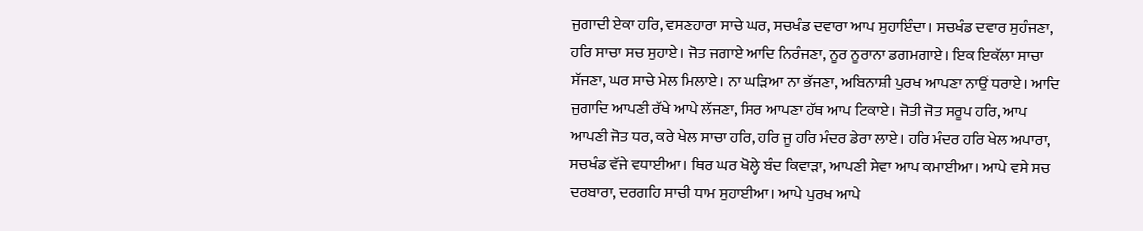ਜੁਗਾਦੀ ਏਕਾ ਹਰਿ, ਵਸਣਹਾਰਾ ਸਾਚੇ ਘਰ, ਸਚਖੰਡ ਦਵਾਰਾ ਆਪ ਸੁਹਾਇੰਦਾ। ਸਚਖੰਡ ਦਵਾਰ ਸੁਹੰਜਣਾ, ਹਰਿ ਸਾਚਾ ਸਚ ਸੁਹਾਏ। ਜੋਤ ਜਗਾਏ ਆਦਿ ਨਿਰੰਜਣਾ, ਨੂਰ ਨੂਰਾਨਾ ਡਗਮਗਾਏ। ਇਕ ਇਕੱਲਾ ਸਾਚਾ ਸੱਜਣਾ, ਘਰ ਸਾਚੇ ਮੇਲ ਮਿਲਾਏ। ਨਾ ਘੜਿਆ ਨਾ ਭੱਜਣਾ, ਅਬਿਨਾਸ਼ੀ ਪੁਰਖ ਆਪਣਾ ਨਾਉਂ ਧਰਾਏ। ਆਦਿ ਜੁਗਾਦਿ ਆਪਣੀ ਰੱਖੇ ਆਪੇ ਲੱਜਣਾ, ਸਿਰ ਆਪਣਾ ਹੱਥ ਆਪ ਟਿਕਾਏ। ਜੋਤੀ ਜੋਤ ਸਰੂਪ ਹਰਿ, ਆਪ ਆਪਣੀ ਜੋਤ ਧਰ, ਕਰੇ ਖੇਲ ਸਾਚਾ ਹਰਿ, ਹਰਿ ਜੂ ਹਰਿ ਮੰਦਰ ਡੇਰਾ ਲਾਏ। ਹਰਿ ਮੰਦਰ ਹਰਿ ਖੇਲ ਅਪਾਰਾ, ਸਚਖੰਡ ਵੱਜੇ ਵਧਾਈਆ। ਥਿਰ ਘਰ ਖੋਲ੍ਹੇ ਬੰਦ ਕਿਵਾੜਾ, ਆਪਣੀ ਸੇਵਾ ਆਪ ਕਮਾਈਆ। ਆਪੇ ਵਸੇ ਸਚ ਦਰਬਾਰਾ, ਦਰਗਹਿ ਸਾਚੀ ਧਾਮ ਸੁਹਾਈਆ। ਆਪੇ ਪੁਰਖ ਆਪੇ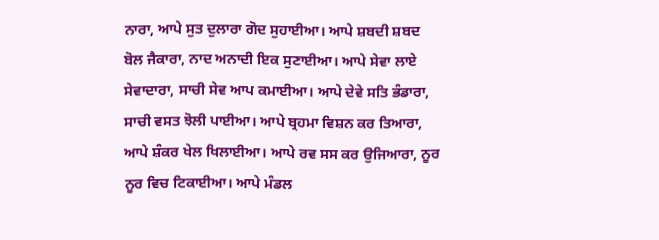ਨਾਰਾ, ਆਪੇ ਸੁਤ ਦੁਲਾਰਾ ਗੋਦ ਸੁਹਾਈਆ। ਆਪੇ ਸ਼ਬਦੀ ਸ਼ਬਦ ਬੋਲ ਜੈਕਾਰਾ, ਨਾਦ ਅਨਾਦੀ ਇਕ ਸੁਣਾਈਆ। ਆਪੇ ਸੇਵਾ ਲਾਏ ਸੇਵਾਦਾਰਾ, ਸਾਚੀ ਸੇਵ ਆਪ ਕਮਾਈਆ। ਆਪੇ ਦੇਵੇ ਸਤਿ ਭੰਡਾਰਾ, ਸਾਚੀ ਵਸਤ ਝੋਲੀ ਪਾਈਆ। ਆਪੇ ਬ੍ਰਹਮਾ ਵਿਸ਼ਨ ਕਰ ਤਿਆਰਾ, ਆਪੇ ਸ਼ੰਕਰ ਖੇਲ ਖਿਲਾਈਆ। ਆਪੇ ਰਵ ਸਸ ਕਰ ਉਜਿਆਰਾ, ਨੂਰ ਨੂਰ ਵਿਚ ਟਿਕਾਈਆ। ਆਪੇ ਮੰਡਲ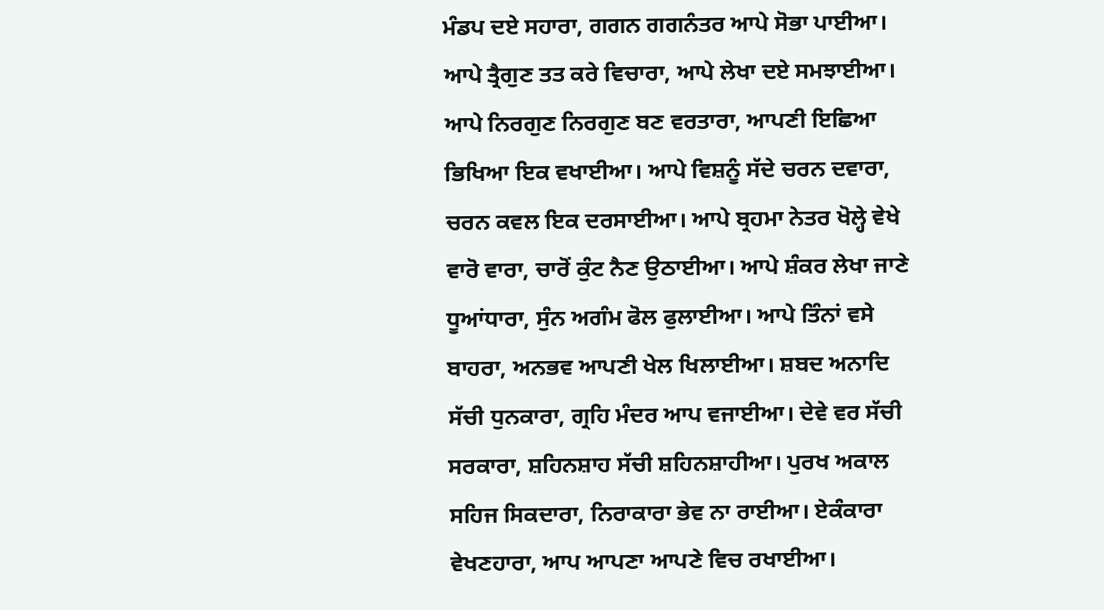ਮੰਡਪ ਦਏ ਸਹਾਰਾ, ਗਗਨ ਗਗਨੰਤਰ ਆਪੇ ਸੋਭਾ ਪਾਈਆ। ਆਪੇ ਤ੍ਰੈਗੁਣ ਤਤ ਕਰੇ ਵਿਚਾਰਾ, ਆਪੇ ਲੇਖਾ ਦਏ ਸਮਝਾਈਆ। ਆਪੇ ਨਿਰਗੁਣ ਨਿਰਗੁਣ ਬਣ ਵਰਤਾਰਾ, ਆਪਣੀ ਇਛਿਆ ਭਿਖਿਆ ਇਕ ਵਖਾਈਆ। ਆਪੇ ਵਿਸ਼ਨੂੰ ਸੱਦੇ ਚਰਨ ਦਵਾਰਾ, ਚਰਨ ਕਵਲ ਇਕ ਦਰਸਾਈਆ। ਆਪੇ ਬ੍ਰਹਮਾ ਨੇਤਰ ਖੋਲ੍ਹੇ ਵੇਖੇ ਵਾਰੋ ਵਾਰਾ, ਚਾਰੋਂ ਕੁੰਟ ਨੈਣ ਉਠਾਈਆ। ਆਪੇ ਸ਼ੰਕਰ ਲੇਖਾ ਜਾਣੇ ਧੂਆਂਧਾਰਾ, ਸੁੰਨ ਅਗੰਮ ਫੋਲ ਫੁਲਾਈਆ। ਆਪੇ ਤਿੰਨਾਂ ਵਸੇ ਬਾਹਰਾ, ਅਨਭਵ ਆਪਣੀ ਖੇਲ ਖਿਲਾਈਆ। ਸ਼ਬਦ ਅਨਾਦਿ ਸੱਚੀ ਧੁਨਕਾਰਾ, ਗ੍ਰਹਿ ਮੰਦਰ ਆਪ ਵਜਾਈਆ। ਦੇਵੇ ਵਰ ਸੱਚੀ ਸਰਕਾਰਾ, ਸ਼ਹਿਨਸ਼ਾਹ ਸੱਚੀ ਸ਼ਹਿਨਸ਼ਾਹੀਆ। ਪੁਰਖ ਅਕਾਲ ਸਹਿਜ ਸਿਕਦਾਰਾ, ਨਿਰਾਕਾਰਾ ਭੇਵ ਨਾ ਰਾਈਆ। ਏਕੰਕਾਰਾ ਵੇਖਣਹਾਰਾ, ਆਪ ਆਪਣਾ ਆਪਣੇ ਵਿਚ ਰਖਾਈਆ।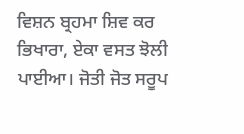ਵਿਸ਼ਨ ਬ੍ਰਹਮਾ ਸ਼ਿਵ ਕਰ ਭਿਖਾਰਾ, ਏਕਾ ਵਸਤ ਝੋਲੀ ਪਾਈਆ। ਜੋਤੀ ਜੋਤ ਸਰੂਪ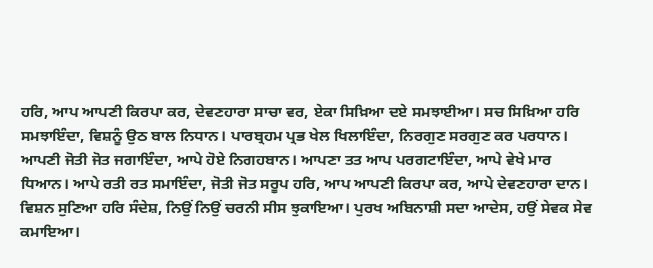ਹਰਿ, ਆਪ ਆਪਣੀ ਕਿਰਪਾ ਕਰ, ਦੇਵਣਹਾਰਾ ਸਾਚਾ ਵਰ, ਏਕਾ ਸਿਖ਼ਿਆ ਦਏ ਸਮਝਾਈਆ। ਸਚ ਸਿਖ਼ਿਆ ਹਰਿ ਸਮਝਾਇੰਦਾ, ਵਿਸ਼ਨੂੰ ਉਠ ਬਾਲ ਨਿਧਾਨ। ਪਾਰਬ੍ਰਹਮ ਪ੍ਰਭ ਖੇਲ ਖਿਲਾਇੰਦਾ, ਨਿਰਗੁਣ ਸਰਗੁਣ ਕਰ ਪਰਧਾਨ। ਆਪਣੀ ਜੋਤੀ ਜੋਤ ਜਗਾਇੰਦਾ, ਆਪੇ ਹੋਏ ਨਿਗਹਬਾਨ। ਆਪਣਾ ਤਤ ਆਪ ਪਰਗਟਾਇੰਦਾ, ਆਪੇ ਵੇਖੇ ਮਾਰ ਧਿਆਨ। ਆਪੇ ਰਤੀ ਰਤ ਸਮਾਇੰਦਾ, ਜੋਤੀ ਜੋਤ ਸਰੂਪ ਹਰਿ, ਆਪ ਆਪਣੀ ਕਿਰਪਾ ਕਰ, ਆਪੇ ਦੇਵਣਹਾਰਾ ਦਾਨ। ਵਿਸ਼ਨ ਸੁਣਿਆ ਹਰਿ ਸੰਦੇਸ਼, ਨਿਉਂ ਨਿਉਂ ਚਰਨੀ ਸੀਸ ਝੁਕਾਇਆ। ਪੁਰਖ ਅਬਿਨਾਸ਼ੀ ਸਦਾ ਆਦੇਸ, ਹਉਂ ਸੇਵਕ ਸੇਵ ਕਮਾਇਆ।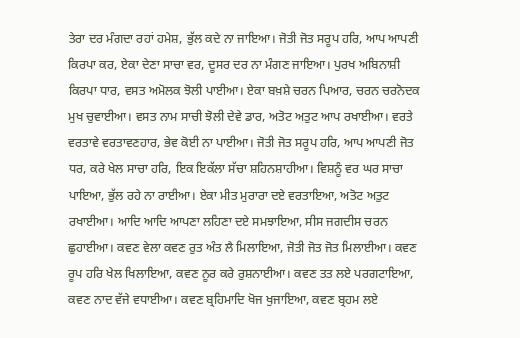ਤੇਰਾ ਦਰ ਮੰਗਦਾ ਰਹਾਂ ਹਮੇਸ਼, ਭੁੱਲ ਕਦੇ ਨਾ ਜਾਇਆ। ਜੋਤੀ ਜੋਤ ਸਰੂਪ ਹਰਿ, ਆਪ ਆਪਣੀ ਕਿਰਪਾ ਕਰ, ਏਕਾ ਦੇਣਾ ਸਾਚਾ ਵਰ, ਦੂਸਰ ਦਰ ਨਾ ਮੰਗਣ ਜਾਇਆ। ਪੁਰਖ ਅਬਿਨਾਸ਼ੀ ਕਿਰਪਾ ਧਾਰ, ਵਸਤ ਅਮੋਲਕ ਝੋਲੀ ਪਾਈਆ। ਏਕਾ ਬਖ਼ਸ਼ੇ ਚਰਨ ਪਿਆਰ, ਚਰਨ ਚਰਨੋਦਕ ਮੁਖ ਚੁਵਾਈਆ। ਵਸਤ ਨਾਮ ਸਾਚੀ ਝੋਲੀ ਦੇਵੇ ਡਾਰ, ਅਤੋਟ ਅਤੁਟ ਆਪ ਰਖਾਈਆ। ਵਰਤੇ ਵਰਤਾਵੇ ਵਰਤਾਵਣਹਾਰ, ਭੇਵ ਕੋਈ ਨਾ ਪਾਈਆ। ਜੋਤੀ ਜੋਤ ਸਰੂਪ ਹਰਿ, ਆਪ ਆਪਣੀ ਜੋਤ ਧਰ, ਕਰੇ ਖੇਲ ਸਾਚਾ ਹਰਿ, ਇਕ ਇਕੱਲਾ ਸੱਚਾ ਸ਼ਹਿਨਸ਼ਾਹੀਆ। ਵਿਸ਼ਨੂੰ ਵਰ ਘਰ ਸਾਚਾ ਪਾਇਆ, ਭੁੱਲ ਰਹੇ ਨਾ ਰਾਈਆ। ਏਕਾ ਮੀਤ ਮੁਰਾਰਾ ਦਏ ਵਰਤਾਇਆ, ਅਤੋਟ ਅਤੁਟ ਰਖਾਈਆ। ਆਦਿ ਆਦਿ ਆਪਣਾ ਲਹਿਣਾ ਦਏ ਸਮਝਾਇਆ, ਸੀਸ ਜਗਦੀਸ ਚਰਨ ਛੁਹਾਈਆ। ਕਵਣ ਵੇਲਾ ਕਵਣ ਰੁਤ ਅੰਤ ਲੈ ਮਿਲਾਇਆ, ਜੋਤੀ ਜੋਤ ਜੋਤ ਮਿਲਾਈਆ। ਕਵਣ ਰੂਪ ਹਰਿ ਖੇਲ ਖਿਲਾਇਆ, ਕਵਣ ਨੂਰ ਕਰੇ ਰੁਸ਼ਨਾਈਆ। ਕਵਣ ਤਤ ਲਏ ਪਰਗਟਾਇਆ, ਕਵਣ ਨਾਦ ਵੱਜੇ ਵਧਾਈਆ। ਕਵਣ ਬ੍ਰਹਿਮਾਦਿ ਖੋਜ ਖੁਜਾਇਆ, ਕਵਣ ਬ੍ਰਹਮ ਲਏ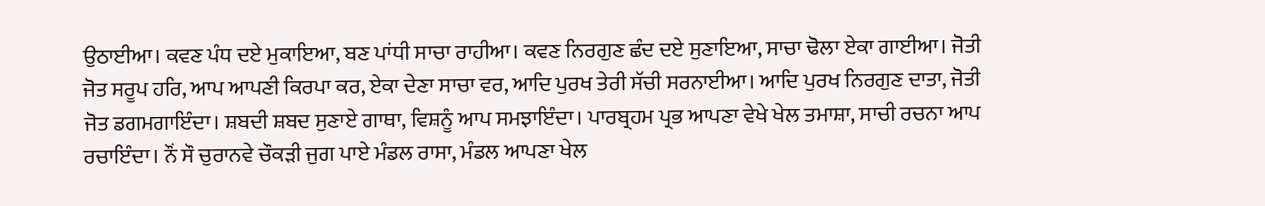ਉਠਾਈਆ। ਕਵਣ ਪੰਧ ਦਏ ਮੁਕਾਇਆ, ਬਣ ਪਾਂਧੀ ਸਾਚਾ ਰਾਹੀਆ। ਕਵਣ ਨਿਰਗੁਣ ਛੰਦ ਦਏ ਸੁਣਾਇਆ, ਸਾਚਾ ਢੋਲਾ ਏਕਾ ਗਾਈਆ। ਜੋਤੀ ਜੋਤ ਸਰੂਪ ਹਰਿ, ਆਪ ਆਪਣੀ ਕਿਰਪਾ ਕਰ, ਏਕਾ ਦੇਣਾ ਸਾਚਾ ਵਰ, ਆਦਿ ਪੁਰਖ ਤੇਰੀ ਸੱਚੀ ਸਰਨਾਈਆ। ਆਦਿ ਪੁਰਖ ਨਿਰਗੁਣ ਦਾਤਾ, ਜੋਤੀ ਜੋਤ ਡਗਮਗਾਇੰਦਾ। ਸ਼ਬਦੀ ਸ਼ਬਦ ਸੁਣਾਏ ਗਾਥਾ, ਵਿਸ਼ਨੂੰ ਆਪ ਸਮਝਾਇੰਦਾ। ਪਾਰਬ੍ਰਹਮ ਪ੍ਰਭ ਆਪਣਾ ਵੇਖੇ ਖੇਲ ਤਮਾਸ਼ਾ, ਸਾਚੀ ਰਚਨਾ ਆਪ ਰਚਾਇੰਦਾ। ਨੌਂ ਸੌ ਚੁਰਾਨਵੇ ਚੌਕੜੀ ਜੁਗ ਪਾਏ ਮੰਡਲ ਰਾਸਾ, ਮੰਡਲ ਆਪਣਾ ਖੇਲ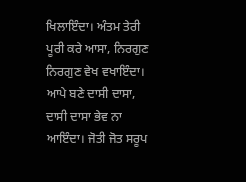ਖਿਲਾਇੰਦਾ। ਅੰਤਮ ਤੇਰੀ ਪੂਰੀ ਕਰੇ ਆਸਾ, ਨਿਰਗੁਣ ਨਿਰਗੁਣ ਵੇਖ ਵਖਾਇੰਦਾ। ਆਪੇ ਬਣੇ ਦਾਸੀ ਦਾਸਾ, ਦਾਸੀ ਦਾਸਾ ਭੇਵ ਨਾ ਆਇੰਦਾ। ਜੋਤੀ ਜੋਤ ਸਰੂਪ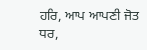ਹਰਿ, ਆਪ ਆਪਣੀ ਜੋਤ ਧਰ,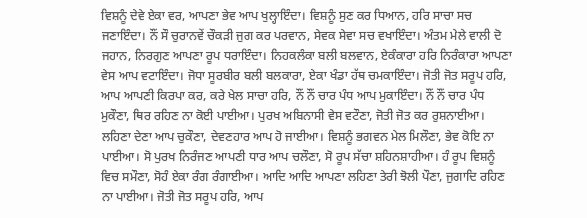ਵਿਸ਼ਨੂੰ ਦੇਵੇ ਏਕਾ ਵਰ, ਆਪਣਾ ਭੇਵ ਆਪ ਖੁਲ੍ਹਾਇੰਦਾ। ਵਿਸ਼ਨੂੰ ਸੁਣ ਕਰ ਧਿਆਨ, ਹਰਿ ਸਾਚਾ ਸਚ ਜਣਾਇੰਦਾ। ਨੌਂ ਸੌ ਚੁਰਾਨਵੇਂ ਚੌਕੜੀ ਜੁਗ ਕਰ ਪਰਵਾਨ, ਸੇਵਕ ਸੇਵਾ ਸਚ ਵਖਾਇੰਦਾ। ਅੰਤਮ ਮੇਲੇ ਵਾਲੀ ਦੋ ਜਹਾਨ, ਨਿਰਗੁਣ ਆਪਣਾ ਰੂਪ ਧਰਾਇੰਦਾ। ਨਿਹਕਲੰਕਾ ਬਲੀ ਬਲਵਾਨ, ਏਕੰਕਾਰਾ ਹਰਿ ਨਿਰੰਕਾਰਾ ਆਪਣਾ ਵੇਸ ਆਪ ਵਟਾਇੰਦਾ। ਜੋਧਾ ਸੂਰਬੀਰ ਬਲੀ ਬਲਕਾਰਾ, ਏਕਾ ਖੰਡਾ ਹੱਥ ਚਮਕਾਇੰਦਾ। ਜੋਤੀ ਜੋਤ ਸਰੂਪ ਹਰਿ, ਆਪ ਆਪਣੀ ਕਿਰਪਾ ਕਰ, ਕਰੇ ਖੇਲ ਸਾਚਾ ਹਰਿ, ਨੌਂ ਨੌਂ ਚਾਰ ਪੰਧ ਆਪ ਮੁਕਾਇੰਦਾ। ਨੌਂ ਨੌਂ ਚਾਰ ਪੰਧ ਮੁਕੌਣਾ, ਥਿਰ ਰਹਿਣ ਨਾ ਕੋਈ ਪਾਈਆ। ਪੁਰਖ ਅਬਿਨਾਸੀ ਵੇਸ ਵਟੌਣਾ, ਜੋਤੀ ਜੋਤ ਕਰ ਰੁਸ਼ਨਾਈਆ। ਲਹਿਣਾ ਦੇਣਾ ਆਪ ਚੁਕੌਣਾ, ਦੇਵਣਹਾਰ ਆਪ ਹੋ ਜਾਈਆ। ਵਿਸ਼ਨੂੰ ਭਗਵਨ ਮੇਲ ਮਿਲੌਣਾ, ਭੇਵ ਕੋਇ ਨਾ ਪਾਈਆ। ਸੋ ਪੁਰਖ ਨਿਰੰਜਣ ਆਪਣੀ ਧਾਰ ਆਪ ਚਲੌਣਾ, ਸੋ ਰੂਪ ਸੱਚਾ ਸ਼ਹਿਨਸ਼ਾਹੀਆ। ਹੰ ਰੂਪ ਵਿਸ਼ਨੂੰ ਵਿਚ ਸਮੌਣਾ, ਸੋਹੰ ਏਕਾ ਰੰਗ ਰੰਗਾਈਆ। ਆਦਿ ਆਦਿ ਆਪਣਾ ਲਹਿਣਾ ਤੇਰੀ ਝੋਲੀ ਪੌਣਾ, ਜੁਗਾਦਿ ਰਹਿਣ ਨਾ ਪਾਈਆ। ਜੋਤੀ ਜੋਤ ਸਰੂਪ ਹਰਿ, ਆਪ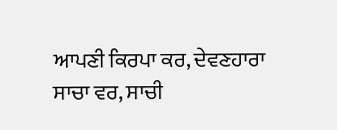ਆਪਣੀ ਕਿਰਪਾ ਕਰ, ਦੇਵਣਹਾਰਾ ਸਾਚਾ ਵਰ, ਸਾਚੀ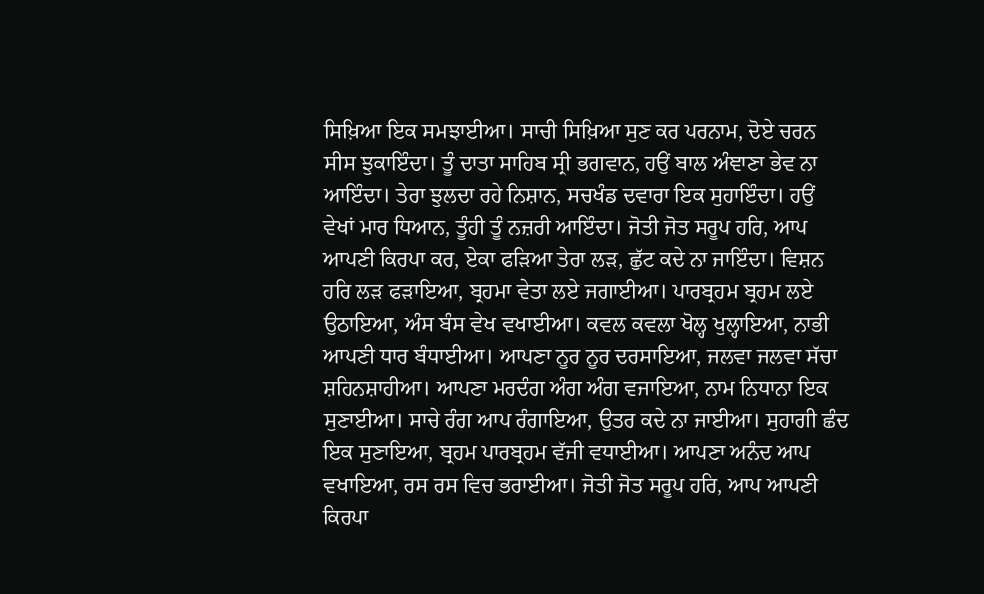ਸਿਖ਼ਿਆ ਇਕ ਸਮਝਾਈਆ। ਸਾਚੀ ਸਿਖ਼ਿਆ ਸੁਣ ਕਰ ਪਰਨਾਮ, ਦੋਏ ਚਰਨ ਸੀਸ ਝੁਕਾਇੰਦਾ। ਤੂੰ ਦਾਤਾ ਸਾਹਿਬ ਸ੍ਰੀ ਭਗਵਾਨ, ਹਉਂ ਬਾਲ ਅੰਞਾਣਾ ਭੇਵ ਨਾ ਆਇੰਦਾ। ਤੇਰਾ ਝੁਲਦਾ ਰਹੇ ਨਿਸ਼ਾਨ, ਸਚਖੰਡ ਦਵਾਰਾ ਇਕ ਸੁਹਾਇੰਦਾ। ਹਉਂ ਵੇਖਾਂ ਮਾਰ ਧਿਆਨ, ਤੂੰਹੀ ਤੂੰ ਨਜ਼ਰੀ ਆਇੰਦਾ। ਜੋਤੀ ਜੋਤ ਸਰੂਪ ਹਰਿ, ਆਪ ਆਪਣੀ ਕਿਰਪਾ ਕਰ, ਏਕਾ ਫੜਿਆ ਤੇਰਾ ਲੜ, ਛੁੱਟ ਕਦੇ ਨਾ ਜਾਇੰਦਾ। ਵਿਸ਼ਨ ਹਰਿ ਲੜ ਫੜਾਇਆ, ਬ੍ਰਹਮਾ ਵੇਤਾ ਲਏ ਜਗਾਈਆ। ਪਾਰਬ੍ਰਹਮ ਬ੍ਰਹਮ ਲਏ ਉਠਾਇਆ, ਅੰਸ ਬੰਸ ਵੇਖ ਵਖਾਈਆ। ਕਵਲ ਕਵਲਾ ਖੋਲ੍ਹ ਖੁਲ੍ਹਾਇਆ, ਨਾਭੀ ਆਪਣੀ ਧਾਰ ਬੰਧਾਈਆ। ਆਪਣਾ ਨੂਰ ਨੂਰ ਦਰਸਾਇਆ, ਜਲਵਾ ਜਲਵਾ ਸੱਚਾ ਸ਼ਹਿਨਸ਼ਾਹੀਆ। ਆਪਣਾ ਮਰਦੰਗ ਅੰਗ ਅੰਗ ਵਜਾਇਆ, ਨਾਮ ਨਿਧਾਨਾ ਇਕ ਸੁਣਾਈਆ। ਸਾਚੇ ਰੰਗ ਆਪ ਰੰਗਾਇਆ, ਉਤਰ ਕਦੇ ਨਾ ਜਾਈਆ। ਸੁਹਾਗੀ ਛੰਦ ਇਕ ਸੁਣਾਇਆ, ਬ੍ਰਹਮ ਪਾਰਬ੍ਰਹਮ ਵੱਜੀ ਵਧਾਈਆ। ਆਪਣਾ ਅਨੰਦ ਆਪ ਵਖਾਇਆ, ਰਸ ਰਸ ਵਿਚ ਭਰਾਈਆ। ਜੋਤੀ ਜੋਤ ਸਰੂਪ ਹਰਿ, ਆਪ ਆਪਣੀ ਕਿਰਪਾ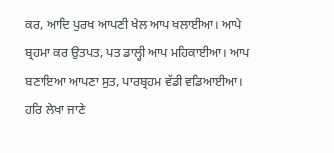ਕਰ, ਆਦਿ ਪੁਰਖ ਆਪਣੀ ਖੇਲ ਆਪ ਖਲਾਈਆ। ਆਪੇ ਬ੍ਰਹਮਾ ਕਰ ਉਤਪਤ, ਪਤ ਡਾਲ੍ਹੀ ਆਪ ਮਹਿਕਾਈਆ। ਆਪ ਬਣਾਇਆ ਆਪਣਾ ਸੁਤ, ਪਾਰਬ੍ਰਹਮ ਵੱਡੀ ਵਡਿਆਈਆ। ਹਰਿ ਲੇਖਾ ਜਾਣੇ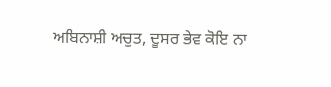ਅਬਿਨਾਸ਼ੀ ਅਚੁਤ, ਦੂਸਰ ਭੇਵ ਕੋਇ ਨਾ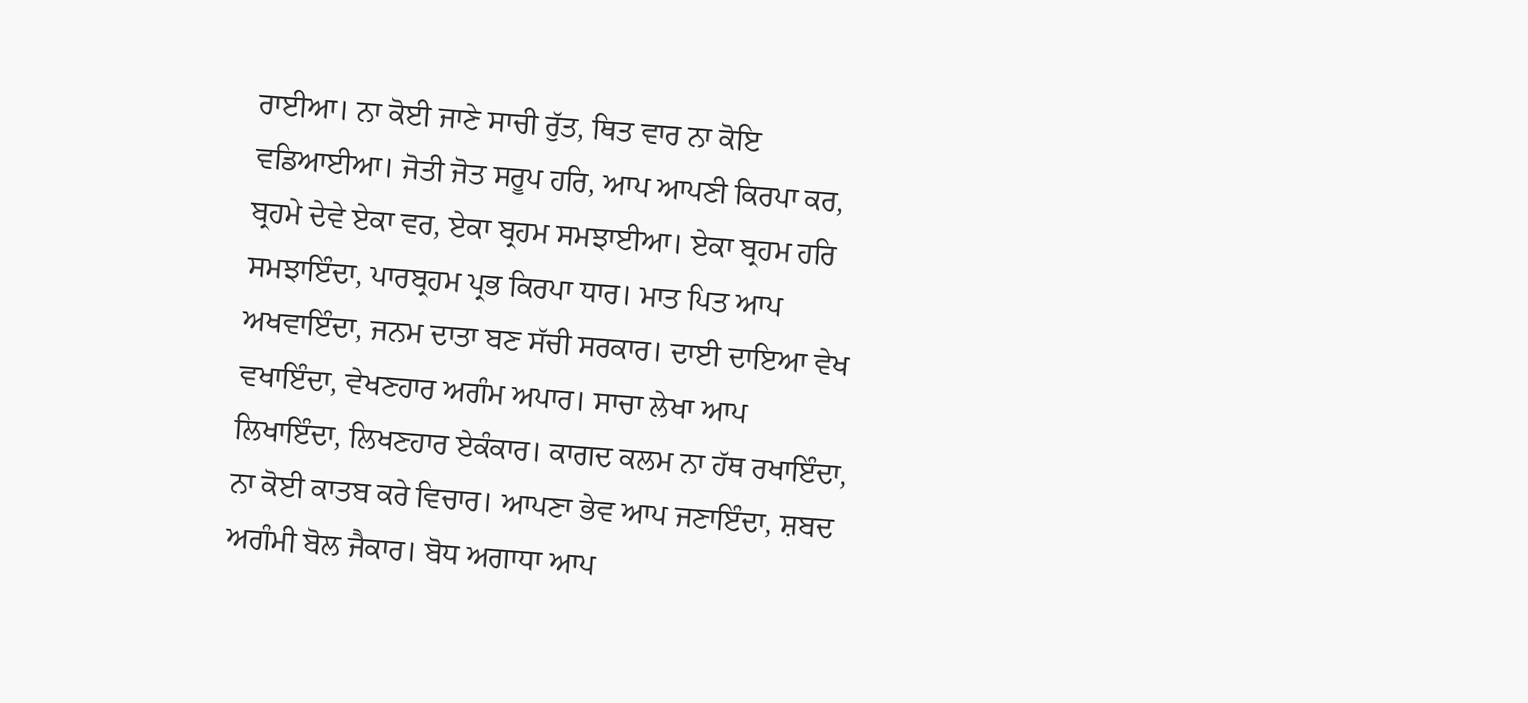ਰਾਈਆ। ਨਾ ਕੋਈ ਜਾਣੇ ਸਾਚੀ ਰੁੱਤ, ਥਿਤ ਵਾਰ ਨਾ ਕੋਇ ਵਡਿਆਈਆ। ਜੋਤੀ ਜੋਤ ਸਰੂਪ ਹਰਿ, ਆਪ ਆਪਣੀ ਕਿਰਪਾ ਕਰ, ਬ੍ਰਹਮੇ ਦੇਵੇ ਏਕਾ ਵਰ, ਏਕਾ ਬ੍ਰਹਮ ਸਮਝਾਈਆ। ਏਕਾ ਬ੍ਰਹਮ ਹਰਿ ਸਮਝਾਇੰਦਾ, ਪਾਰਬ੍ਰਹਮ ਪ੍ਰਭ ਕਿਰਪਾ ਧਾਰ। ਮਾਤ ਪਿਤ ਆਪ ਅਖਵਾਇੰਦਾ, ਜਨਮ ਦਾਤਾ ਬਣ ਸੱਚੀ ਸਰਕਾਰ। ਦਾਈ ਦਾਇਆ ਵੇਖ ਵਖਾਇੰਦਾ, ਵੇਖਣਹਾਰ ਅਗੰਮ ਅਪਾਰ। ਸਾਚਾ ਲੇਖਾ ਆਪ ਲਿਖਾਇੰਦਾ, ਲਿਖਣਹਾਰ ਏਕੰਕਾਰ। ਕਾਗਦ ਕਲਮ ਨਾ ਹੱਥ ਰਖਾਇੰਦਾ, ਨਾ ਕੋਈ ਕਾਤਬ ਕਰੇ ਵਿਚਾਰ। ਆਪਣਾ ਭੇਵ ਆਪ ਜਣਾਇੰਦਾ, ਸ਼ਬਦ ਅਗੰਮੀ ਬੋਲ ਜੈਕਾਰ। ਬੋਧ ਅਗਾਧਾ ਆਪ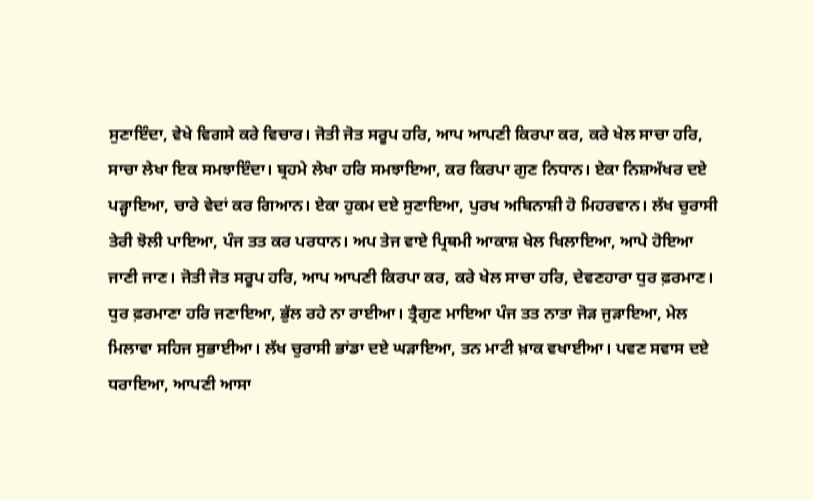ਸੁਣਾਇੰਦਾ, ਵੇਖੇ ਵਿਗਸੇ ਕਰੇ ਵਿਚਾਰ। ਜੋਤੀ ਜੋਤ ਸਰੂਪ ਹਰਿ, ਆਪ ਆਪਣੀ ਕਿਰਪਾ ਕਰ, ਕਰੇ ਖੇਲ ਸਾਚਾ ਹਰਿ, ਸਾਚਾ ਲੇਖਾ ਇਕ ਸਮਝਾਇੰਦਾ। ਬ੍ਰਹਮੇ ਲੇਖਾ ਹਰਿ ਸਮਝਾਇਆ, ਕਰ ਕਿਰਪਾ ਗੁਣ ਨਿਧਾਨ। ਏਕਾ ਨਿਸ਼ਅੱਖਰ ਦਏ ਪੜ੍ਹਾਇਆ, ਚਾਰੇ ਵੇਦਾਂ ਕਰ ਗਿਆਨ। ਏਕਾ ਹੁਕਮ ਦਏ ਸੁਣਾਇਆ, ਪੁਰਖ ਅਬਿਨਾਸ਼ੀ ਹੋ ਮਿਹਰਵਾਨ। ਲੱਖ ਚੁਰਾਸੀ ਤੇਰੀ ਝੋਲੀ ਪਾਇਆ, ਪੰਜ ਤਤ ਕਰ ਪਰਧਾਨ। ਅਪ ਤੇਜ ਵਾਏ ਪ੍ਰਿਥਮੀ ਆਕਾਸ਼ ਖੇਲ ਖਿਲਾਇਆ, ਆਪੇ ਹੋਇਆ ਜਾਣੀ ਜਾਣ। ਜੋਤੀ ਜੋਤ ਸਰੂਪ ਹਰਿ, ਆਪ ਆਪਣੀ ਕਿਰਪਾ ਕਰ, ਕਰੇ ਖੇਲ ਸਾਚਾ ਹਰਿ, ਦੇਵਣਹਾਰਾ ਧੁਰ ਫ਼ਰਮਾਣ। ਧੁਰ ਫ਼ਰਮਾਣਾ ਹਰਿ ਜਣਾਇਆ, ਭੁੱਲ ਰਹੇ ਨਾ ਰਾਈਆ। ਤ੍ਰੈਗੁਣ ਮਾਇਆ ਪੰਜ ਤਤ ਨਾਤਾ ਜੋੜ ਜੁੜਾਇਆ, ਮੇਲ ਮਿਲਾਵਾ ਸਹਿਜ ਸੁਭਾਈਆ। ਲੱਖ ਚੁਰਾਸੀ ਭਾਂਡਾ ਦਏ ਘੜਾਇਆ, ਤਨ ਮਾਟੀ ਖ਼ਾਕ ਵਖਾਈਆ। ਪਵਣ ਸਵਾਸ ਦਏ ਧਰਾਇਆ, ਆਪਣੀ ਆਸਾ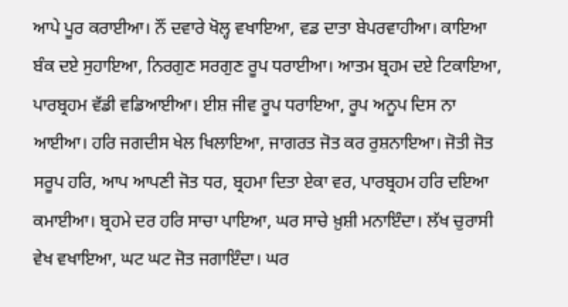ਆਪੇ ਪੂਰ ਕਰਾਈਆ। ਨੌਂ ਦਵਾਰੇ ਖੋਲ੍ਹ ਵਖਾਇਆ, ਵਡ ਦਾਤਾ ਬੇਪਰਵਾਹੀਆ। ਕਾਇਆ ਬੰਕ ਦਏ ਸੁਹਾਇਆ, ਨਿਰਗੁਣ ਸਰਗੁਣ ਰੂਪ ਧਰਾਈਆ। ਆਤਮ ਬ੍ਰਹਮ ਦਏ ਟਿਕਾਇਆ, ਪਾਰਬ੍ਰਹਮ ਵੱਡੀ ਵਡਿਆਈਆ। ਈਸ਼ ਜੀਵ ਰੂਪ ਧਰਾਇਆ, ਰੂਪ ਅਨੂਪ ਦਿਸ ਨਾ ਆਈਆ। ਹਰਿ ਜਗਦੀਸ ਖੇਲ ਖਿਲਾਇਆ, ਜਾਗਰਤ ਜੋਤ ਕਰ ਰੁਸ਼ਨਾਇਆ। ਜੋਤੀ ਜੋਤ ਸਰੂਪ ਹਰਿ, ਆਪ ਆਪਣੀ ਜੋਤ ਧਰ, ਬ੍ਰਹਮਾ ਦਿਤਾ ਏਕਾ ਵਰ, ਪਾਰਬ੍ਰਹਮ ਹਰਿ ਦਇਆ ਕਮਾਈਆ। ਬ੍ਰਹਮੇ ਦਰ ਹਰਿ ਸਾਚਾ ਪਾਇਆ, ਘਰ ਸਾਚੇ ਖ਼ੁਸ਼ੀ ਮਨਾਇੰਦਾ। ਲੱਖ ਚੁਰਾਸੀ ਵੇਖ ਵਖਾਇਆ, ਘਟ ਘਟ ਜੋਤ ਜਗਾਇੰਦਾ। ਘਰ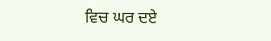ਵਿਚ ਘਰ ਦਏ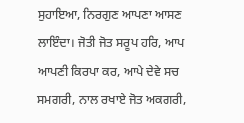ਸੁਹਾਇਆ, ਨਿਰਗੁਣ ਆਪਣਾ ਆਸਣ ਲਾਇੰਦਾ। ਜੋਤੀ ਜੋਤ ਸਰੂਪ ਹਰਿ, ਆਪ ਆਪਣੀ ਕਿਰਪਾ ਕਰ, ਆਪੇ ਦੇਵੇ ਸਚ ਸਮਗਰੀ, ਨਾਲ ਰਖਾਏ ਜੋਤ ਅਕਗਰੀ,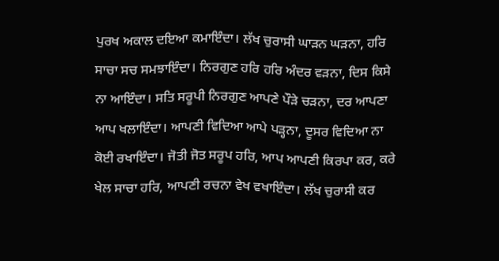ਪੁਰਖ ਅਕਾਲ ਦਇਆ ਕਮਾਇੰਦਾ। ਲੱਖ ਚੁਰਾਸੀ ਘਾੜਨ ਘੜਨਾ, ਹਰਿ ਸਾਚਾ ਸਚ ਸਮਝਾਇੰਦਾ। ਨਿਰਗੁਣ ਹਰਿ ਹਰਿ ਅੰਦਰ ਵੜਨਾ, ਦਿਸ ਕਿਸੇ ਨਾ ਆਇੰਦਾ। ਸਤਿ ਸਰੂਪੀ ਨਿਰਗੁਣ ਆਪਣੇ ਪੌੜੇ ਚੜਨਾ, ਦਰ ਆਪਣਾ ਆਪ ਖਲਾਇੰਦਾ। ਆਪਣੀ ਵਿਦਿਆ ਆਪੇ ਪੜ੍ਹਨਾ, ਦੂਸਰ ਵਿਦਿਆ ਨਾ ਕੋਈ ਰਖਾਇੰਦਾ। ਜੋਤੀ ਜੋਤ ਸਰੂਪ ਹਰਿ, ਆਪ ਆਪਣੀ ਕਿਰਪਾ ਕਰ, ਕਰੇ ਖੇਲ ਸਾਚਾ ਹਰਿ, ਆਪਣੀ ਰਚਨਾ ਵੇਖ ਵਖਾਇੰਦਾ। ਲੱਖ ਚੁਰਾਸੀ ਕਰ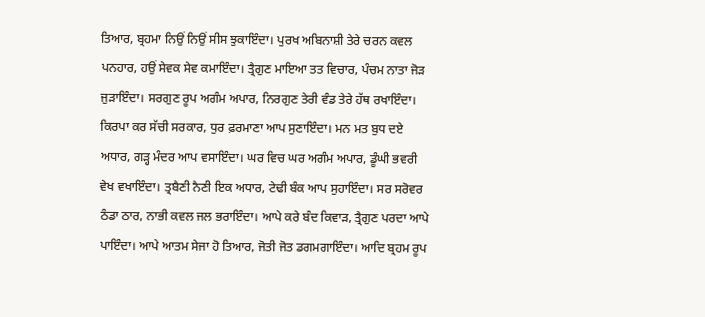ਤਿਆਰ, ਬ੍ਰਹਮਾ ਨਿਉਂ ਨਿਉਂ ਸੀਸ ਝੁਕਾਇੰਦਾ। ਪੁਰਖ ਅਬਿਨਾਸ਼ੀ ਤੇਰੇ ਚਰਨ ਕਵਲ ਪਨਹਾਰ, ਹਉਂ ਸੇਵਕ ਸੇਵ ਕਮਾਇੰਦਾ। ਤ੍ਰੈਗੁਣ ਮਾਇਆ ਤਤ ਵਿਚਾਰ, ਪੰਚਮ ਨਾਤਾ ਜੋੜ ਜੁੜਾਇੰਦਾ। ਸਰਗੁਣ ਰੂਪ ਅਗੰਮ ਅਪਾਰ, ਨਿਰਗੁਣ ਤੇਰੀ ਵੰਡ ਤੇਰੇ ਹੱਥ ਰਖਾਇੰਦਾ। ਕਿਰਪਾ ਕਰ ਸੱਚੀ ਸਰਕਾਰ, ਧੁਰ ਫ਼ਰਮਾਣਾ ਆਪ ਸੁਣਾਇੰਦਾ। ਮਨ ਮਤ ਬੁਧ ਦਏ ਅਧਾਰ, ਗੜ੍ਹ ਮੰਦਰ ਆਪ ਵਸਾਇੰਦਾ। ਘਰ ਵਿਚ ਘਰ ਅਗੰਮ ਅਪਾਰ, ਡੂੰਘੀ ਭਵਰੀ ਵੇਖ ਵਖਾਇੰਦਾ। ਤ੍ਰਬੈਣੀ ਨੈਣੀ ਇਕ ਅਧਾਰ, ਟੇਢੀ ਬੰਕ ਆਪ ਸੁਹਾਇੰਦਾ। ਸਰ ਸਰੋਵਰ ਠੰਡਾ ਠਾਰ, ਨਾਭੀ ਕਵਲ ਜਲ ਭਰਾਇੰਦਾ। ਆਪੇ ਕਰੇ ਬੰਦ ਕਿਵਾੜ, ਤ੍ਰੈਗੁਣ ਪਰਦਾ ਆਪੇ ਪਾਇੰਦਾ। ਆਪੇ ਆਤਮ ਸੇਜਾ ਹੋ ਤਿਆਰ, ਜੋਤੀ ਜੋਤ ਡਗਮਗਾਇੰਦਾ। ਆਦਿ ਬ੍ਰਹਮ ਰੂਪ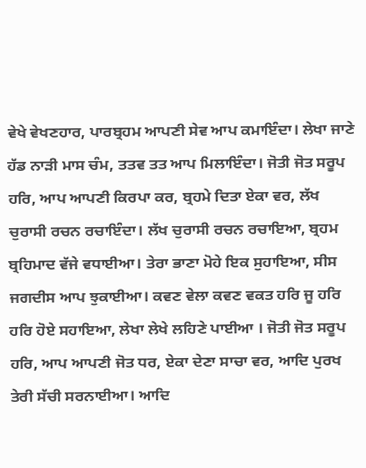ਵੇਖੇ ਵੇਖਣਹਾਰ, ਪਾਰਬ੍ਰਹਮ ਆਪਣੀ ਸੇਵ ਆਪ ਕਮਾਇੰਦਾ। ਲੇਖਾ ਜਾਣੇ ਹੱਡ ਨਾੜੀ ਮਾਸ ਚੰਮ, ਤਤਵ ਤਤ ਆਪ ਮਿਲਾਇੰਦਾ। ਜੋਤੀ ਜੋਤ ਸਰੂਪ ਹਰਿ, ਆਪ ਆਪਣੀ ਕਿਰਪਾ ਕਰ, ਬ੍ਰਹਮੇ ਦਿਤਾ ਏਕਾ ਵਰ, ਲੱਖ ਚੁਰਾਸੀ ਰਚਨ ਰਚਾਇੰਦਾ। ਲੱਖ ਚੁਰਾਸੀ ਰਚਨ ਰਚਾਇਆ, ਬ੍ਰਹਮ ਬ੍ਰਹਿਮਾਦ ਵੱਜੇ ਵਧਾਈਆ। ਤੇਰਾ ਭਾਣਾ ਮੋਹੇ ਇਕ ਸੁਹਾਇਆ, ਸੀਸ ਜਗਦੀਸ ਆਪ ਝੁਕਾਈਆ। ਕਵਣ ਵੇਲਾ ਕਵਣ ਵਕਤ ਹਰਿ ਜੂ ਹਰਿ ਹਰਿ ਹੋਏ ਸਹਾਇਆ, ਲੇਖਾ ਲੇਖੇ ਲਹਿਣੇ ਪਾਈਆ । ਜੋਤੀ ਜੋਤ ਸਰੂਪ ਹਰਿ, ਆਪ ਆਪਣੀ ਜੋਤ ਧਰ, ਏਕਾ ਦੇਣਾ ਸਾਚਾ ਵਰ, ਆਦਿ ਪੁਰਖ ਤੇਰੀ ਸੱਚੀ ਸਰਨਾਈਆ। ਆਦਿ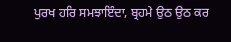ਪੁਰਖ ਹਰਿ ਸਮਝਾਇੰਦਾ, ਬ੍ਰਹਮੇ ਉਠ ਉਠ ਕਰ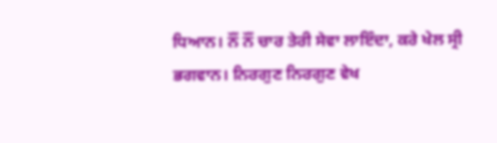ਧਿਆਨ। ਨੌਂ ਨੌਂ ਚਾਰ ਤੇਰੀ ਸੇਵਾ ਲਾਇੰਦਾ, ਕਰੇ ਖੇਲ ਸ੍ਰੀ ਭਗਵਾਨ। ਨਿਰਗੁਣ ਨਿਰਗੁਣ ਵੇਖ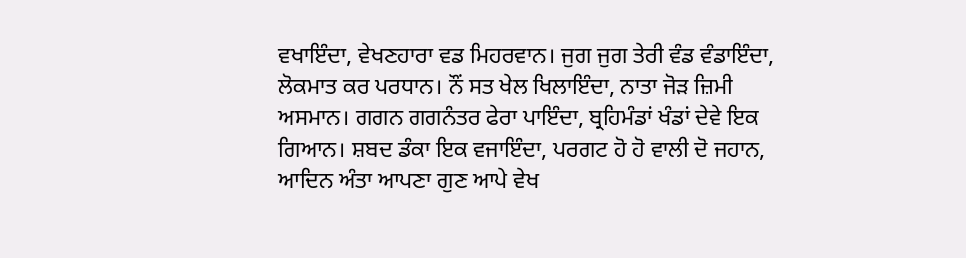ਵਖਾਇੰਦਾ, ਵੇਖਣਹਾਰਾ ਵਡ ਮਿਹਰਵਾਨ। ਜੁਗ ਜੁਗ ਤੇਰੀ ਵੰਡ ਵੰਡਾਇੰਦਾ, ਲੋਕਮਾਤ ਕਰ ਪਰਧਾਨ। ਨੌਂ ਸਤ ਖੇਲ ਖਿਲਾਇੰਦਾ, ਨਾਤਾ ਜੋੜ ਜ਼ਿਮੀ ਅਸਮਾਨ। ਗਗਨ ਗਗਨੰਤਰ ਫੇਰਾ ਪਾਇੰਦਾ, ਬ੍ਰਹਿਮੰਡਾਂ ਖੰਡਾਂ ਦੇਵੇ ਇਕ ਗਿਆਨ। ਸ਼ਬਦ ਡੰਕਾ ਇਕ ਵਜਾਇੰਦਾ, ਪਰਗਟ ਹੋ ਹੋ ਵਾਲੀ ਦੋ ਜਹਾਨ, ਆਦਿਨ ਅੰਤਾ ਆਪਣਾ ਗੁਣ ਆਪੇ ਵੇਖ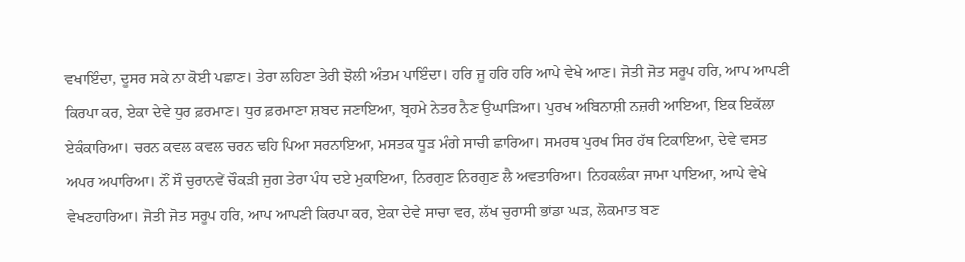ਵਖਾਇੰਦਾ, ਦੂਸਰ ਸਕੇ ਨਾ ਕੋਈ ਪਛਾਣ। ਤੇਰਾ ਲਹਿਣਾ ਤੇਰੀ ਝੋਲੀ ਅੰਤਮ ਪਾਇੰਦਾ। ਹਰਿ ਜੂ ਹਰਿ ਹਰਿ ਆਪੇ ਵੇਖੇ ਆਣ। ਜੋਤੀ ਜੋਤ ਸਰੂਪ ਹਰਿ, ਆਪ ਆਪਣੀ ਕਿਰਪਾ ਕਰ, ਏਕਾ ਦੇਵੇ ਧੁਰ ਫ਼ਰਮਾਣ। ਧੁਰ ਫ਼ਰਮਾਣਾ ਸ਼ਬਦ ਜਣਾਇਆ, ਬ੍ਰਹਮੇ ਨੇਤਰ ਨੈਣ ਉਘਾੜਿਆ। ਪੁਰਖ ਅਬਿਨਾਸ਼ੀ ਨਜ਼ਰੀ ਆਇਆ, ਇਕ ਇਕੱਲਾ ਏਕੰਕਾਰਿਆ। ਚਰਨ ਕਵਲ ਕਵਲ ਚਰਨ ਢਹਿ ਪਿਆ ਸਰਨਾਇਆ, ਮਸਤਕ ਧੂੜ ਮੰਗੇ ਸਾਚੀ ਛਾਰਿਆ। ਸਮਰਥ ਪੁਰਖ ਸਿਰ ਹੱਥ ਟਿਕਾਇਆ, ਦੇਵੇ ਵਸਤ ਅਪਰ ਅਪਾਰਿਆ। ਨੌਂ ਸੌ ਚੁਰਾਨਵੇਂ ਚੌਕੜੀ ਜੁਗ ਤੇਰਾ ਪੰਧ ਦਏ ਮੁਕਾਇਆ, ਨਿਰਗੁਣ ਨਿਰਗੁਣ ਲੈ ਅਵਤਾਰਿਆ। ਨਿਹਕਲੰਕਾ ਜਾਮਾ ਪਾਇਆ, ਆਪੇ ਵੇਖੇ ਵੇਖਣਹਾਰਿਆ। ਜੋਤੀ ਜੋਤ ਸਰੂਪ ਹਰਿ, ਆਪ ਆਪਣੀ ਕਿਰਪਾ ਕਰ, ਏਕਾ ਦੇਵੇ ਸਾਚਾ ਵਰ, ਲੱਖ ਚੁਰਾਸੀ ਭਾਂਡਾ ਘੜ, ਲੋਕਮਾਤ ਬਣ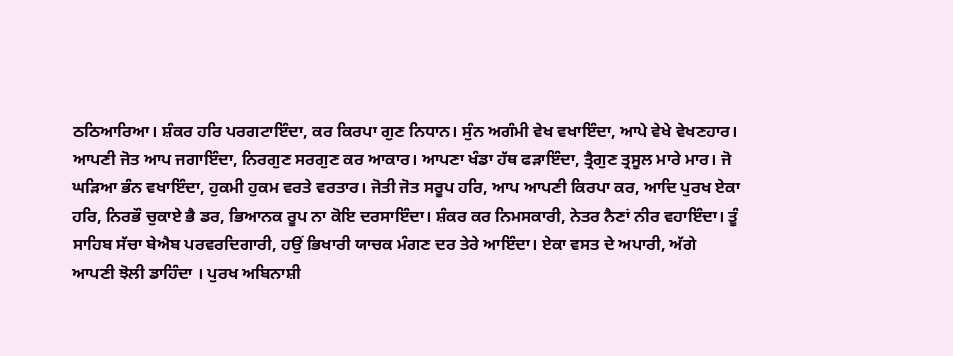ਠਠਿਆਰਿਆ। ਸ਼ੰਕਰ ਹਰਿ ਪਰਗਟਾਇੰਦਾ, ਕਰ ਕਿਰਪਾ ਗੁਣ ਨਿਧਾਨ। ਸੁੰਨ ਅਗੰਮੀ ਵੇਖ ਵਖਾਇੰਦਾ, ਆਪੇ ਵੇਖੇ ਵੇਖਣਹਾਰ। ਆਪਣੀ ਜੋਤ ਆਪ ਜਗਾਇੰਦਾ, ਨਿਰਗੁਣ ਸਰਗੁਣ ਕਰ ਆਕਾਰ। ਆਪਣਾ ਖੰਡਾ ਹੱਥ ਫੜਾਇੰਦਾ, ਤ੍ਰੈਗੁਣ ਤ੍ਰਸੂਲ ਮਾਰੇ ਮਾਰ। ਜੋ ਘੜਿਆ ਭੰਨ ਵਖਾਇੰਦਾ, ਹੁਕਮੀ ਹੁਕਮ ਵਰਤੇ ਵਰਤਾਰ। ਜੋਤੀ ਜੋਤ ਸਰੂਪ ਹਰਿ, ਆਪ ਆਪਣੀ ਕਿਰਪਾ ਕਰ, ਆਦਿ ਪੁਰਖ ਏਕਾ ਹਰਿ, ਨਿਰਭੌ ਚੁਕਾਏ ਭੈ ਡਰ, ਭਿਆਨਕ ਰੂਪ ਨਾ ਕੋਇ ਦਰਸਾਇੰਦਾ। ਸ਼ੰਕਰ ਕਰ ਨਿਮਸਕਾਰੀ, ਨੇਤਰ ਨੈਣਾਂ ਨੀਰ ਵਹਾਇੰਦਾ। ਤੂੰ ਸਾਹਿਬ ਸੱਚਾ ਬੇਐਬ ਪਰਵਰਦਿਗਾਰੀ, ਹਉਂ ਭਿਖਾਰੀ ਯਾਚਕ ਮੰਗਣ ਦਰ ਤੇਰੇ ਆਇੰਦਾ। ਏਕਾ ਵਸਤ ਦੇ ਅਪਾਰੀ, ਅੱਗੇ ਆਪਣੀ ਝੋਲੀ ਡਾਹਿੰਦਾ । ਪੁਰਖ ਅਬਿਨਾਸ਼ੀ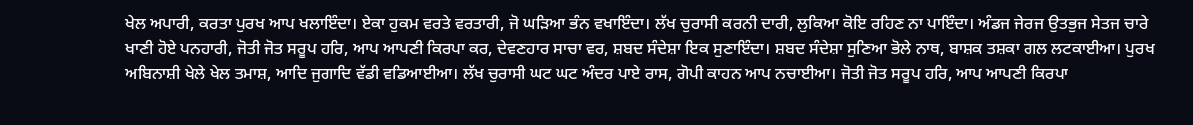ਖੇਲ ਅਪਾਰੀ, ਕਰਤਾ ਪੁਰਖ ਆਪ ਖਲਾਇੰਦਾ। ਏਕਾ ਹੁਕਮ ਵਰਤੇ ਵਰਤਾਰੀ, ਜੋ ਘੜਿਆ ਭੰਨ ਵਖਾਇੰਦਾ। ਲੱਖ ਚੁਰਾਸੀ ਕਰਨੀ ਦਾਰੀ, ਲੁਕਿਆ ਕੋਇ ਰਹਿਣ ਨਾ ਪਾਇੰਦਾ। ਅੰਡਜ ਜੇਰਜ ਉਤਭੁਜ ਸੇਤਜ ਚਾਰੇ ਖਾਣੀ ਹੋਏ ਪਨਹਾਰੀ, ਜੋਤੀ ਜੋਤ ਸਰੂਪ ਹਰਿ, ਆਪ ਆਪਣੀ ਕਿਰਪਾ ਕਰ, ਦੇਵਣਹਾਰ ਸਾਚਾ ਵਰ, ਸ਼ਬਦ ਸੰਦੇਸ਼ਾ ਇਕ ਸੁਣਾਇੰਦਾ। ਸ਼ਬਦ ਸੰਦੇਸ਼ਾ ਸੁਣਿਆ ਭੋਲੇ ਨਾਥ, ਬਾਸ਼ਕ ਤਸ਼ਕਾ ਗਲ ਲਟਕਾਈਆ। ਪੁਰਖ ਅਬਿਨਾਸ਼ੀ ਖੇਲੇ ਖੇਲ ਤਮਾਸ਼, ਆਦਿ ਜੁਗਾਦਿ ਵੱਡੀ ਵਡਿਆਈਆ। ਲੱਖ ਚੁਰਾਸੀ ਘਟ ਘਟ ਅੰਦਰ ਪਾਏ ਰਾਸ, ਗੋਪੀ ਕਾਹਨ ਆਪ ਨਚਾਈਆ। ਜੋਤੀ ਜੋਤ ਸਰੂਪ ਹਰਿ, ਆਪ ਆਪਣੀ ਕਿਰਪਾ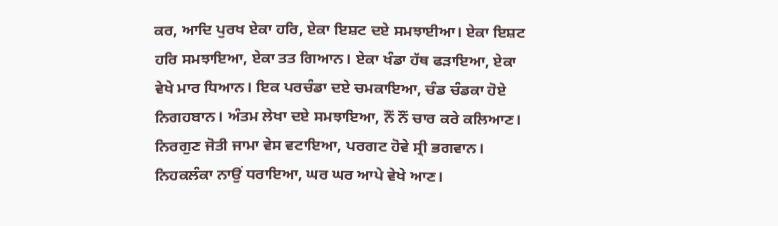ਕਰ, ਆਦਿ ਪੁਰਖ ਏਕਾ ਹਰਿ, ਏਕਾ ਇਸ਼ਟ ਦਏ ਸਮਝਾਈਆ। ਏਕਾ ਇਸ਼ਟ ਹਰਿ ਸਮਝਾਇਆ, ਏਕਾ ਤਤ ਗਿਆਨ। ਏਕਾ ਖੰਡਾ ਹੱਥ ਫੜਾਇਆ, ਏਕਾ ਵੇਖੇ ਮਾਰ ਧਿਆਨ। ਇਕ ਪਰਚੰਡਾ ਦਏ ਚਮਕਾਇਆ, ਚੰਡ ਚੰਡਕਾ ਹੋਏ ਨਿਗਹਬਾਨ। ਅੰਤਮ ਲੇਖਾ ਦਏ ਸਮਝਾਇਆ, ਨੌਂ ਨੌਂ ਚਾਰ ਕਰੇ ਕਲਿਆਣ। ਨਿਰਗੁਣ ਜੋਤੀ ਜਾਮਾ ਵੇਸ ਵਟਾਇਆ, ਪਰਗਟ ਹੋਵੇ ਸ੍ਰੀ ਭਗਵਾਨ। ਨਿਹਕਲੰਕਾ ਨਾਉਂ ਧਰਾਇਆ, ਘਰ ਘਰ ਆਪੇ ਵੇਖੇ ਆਣ।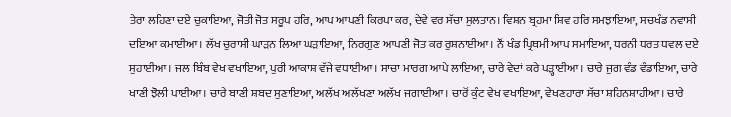ਤੇਰਾ ਲਹਿਣਾ ਦਏ ਚੁਕਾਇਆ, ਜੋਤੀ ਜੋਤ ਸਰੂਪ ਹਰਿ, ਆਪ ਆਪਣੀ ਕਿਰਪਾ ਕਰ, ਦੇਵੇ ਵਰ ਸੱਚਾ ਸੁਲਤਾਨ। ਵਿਸ਼ਨ ਬ੍ਰਹਮਾ ਸ਼ਿਵ ਹਰਿ ਸਮਝਾਇਆ, ਸਚਖੰਡ ਨਵਾਸੀ ਦਇਆ ਕਮਾਈਆ। ਲੱਖ ਚੁਰਾਸੀ ਘਾੜਨ ਲਿਆ ਘੜਾਇਆ, ਨਿਰਗੁਣ ਆਪਣੀ ਜੋਤ ਕਰ ਰੁਸ਼ਨਾਈਆ। ਨੌਂ ਖੰਡ ਪ੍ਰਿਥਮੀ ਆਪ ਸਮਾਇਆ, ਧਰਨੀ ਧਰਤ ਧਵਲ ਦਏ ਸੁਹਾਈਆ। ਜਲ ਬਿੰਬ ਵੇਖ ਵਖਾਇਆ, ਪੁਰੀ ਆਕਾਸ਼ ਵੱਜੇ ਵਧਾਈਆ। ਸਾਚਾ ਮਾਰਗ ਆਪੇ ਲਾਇਆ, ਚਾਰੇ ਵੇਦਾਂ ਕਰੇ ਪੜ੍ਹਾਈਆ। ਚਾਰੇ ਜੁਗ ਵੰਡ ਵੰਡਾਇਆ, ਚਾਰੇ ਖਾਣੀ ਝੋਲੀ ਪਾਈਆ। ਚਾਰੇ ਬਾਣੀ ਸ਼ਬਦ ਸੁਣਾਇਆ, ਅਲੱਖ ਅਲੱਖਣਾ ਅਲੱਖ ਜਗਾਈਆ। ਚਾਰੋਂ ਕੁੰਟ ਵੇਖ ਵਖਾਇਆ, ਵੇਖਣਹਾਰਾ ਸੱਚਾ ਸ਼ਹਿਨਸ਼ਾਹੀਆ। ਚਾਰੇ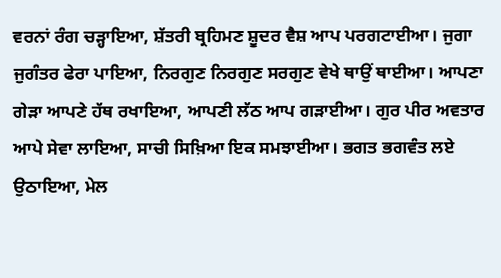ਵਰਨਾਂ ਰੰਗ ਚੜ੍ਹਾਇਆ, ਸ਼ੱਤਰੀ ਬ੍ਰਹਿਮਣ ਸ਼ੂਦਰ ਵੈਸ਼ ਆਪ ਪਰਗਟਾਈਆ। ਜੁਗਾ ਜੁਗੰਤਰ ਫੇਰਾ ਪਾਇਆ, ਨਿਰਗੁਣ ਨਿਰਗੁਣ ਸਰਗੁਣ ਵੇਖੇ ਥਾਉਂ ਥਾਈਆ। ਆਪਣਾ ਗੇੜਾ ਆਪਣੇ ਹੱਥ ਰਖਾਇਆ, ਆਪਣੀ ਲੱਠ ਆਪ ਗੜਾਈਆ। ਗੁਰ ਪੀਰ ਅਵਤਾਰ ਆਪੇ ਸੇਵਾ ਲਾਇਆ, ਸਾਚੀ ਸਿਖ਼ਿਆ ਇਕ ਸਮਝਾਈਆ। ਭਗਤ ਭਗਵੰਤ ਲਏ ਉਠਾਇਆ, ਮੇਲ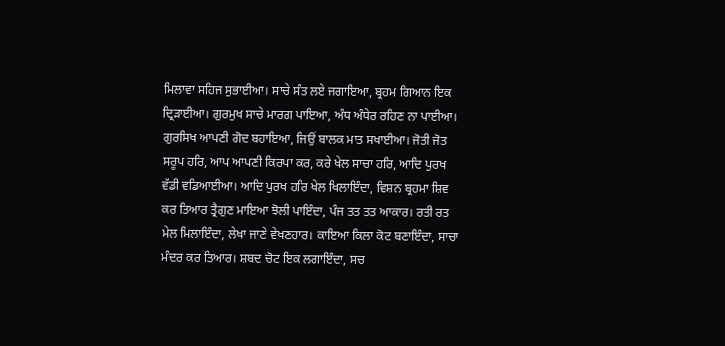ਮਿਲਾਵਾ ਸਹਿਜ ਸੁਭਾਈਆ। ਸਾਚੇ ਸੰਤ ਲਏ ਜਗਾਇਆ, ਬ੍ਰਹਮ ਗਿਆਨ ਇਕ ਦ੍ਰਿੜਾਈਆ। ਗੁਰਮੁਖ ਸਾਚੇ ਮਾਰਗ ਪਾਇਆ, ਅੰਧ ਅੰਧੇਰ ਰਹਿਣ ਨਾ ਪਾਈਆ। ਗੁਰਸਿਖ ਆਪਣੀ ਗੋਦ ਬਹਾਇਆ, ਜਿਉਂ ਬਾਲਕ ਮਾਤ ਸਖਾਈਆ। ਜੋਤੀ ਜੋਤ ਸਰੂਪ ਹਰਿ, ਆਪ ਆਪਣੀ ਕਿਰਪਾ ਕਰ, ਕਰੇ ਖੇਲ ਸਾਚਾ ਹਰਿ, ਆਦਿ ਪੁਰਖ ਵੱਡੀ ਵਡਿਆਈਆ। ਆਦਿ ਪੁਰਖ ਹਰਿ ਖੇਲ ਖਿਲਾਇੰਦਾ, ਵਿਸ਼ਨ ਬ੍ਰਹਮਾ ਸ਼ਿਵ ਕਰ ਤਿਆਰ ਤ੍ਰੈਗੁਣ ਮਾਇਆ ਝੋਲੀ ਪਾਇੰਦਾ, ਪੰਜ ਤਤ ਤਤ ਆਕਾਰ। ਰਤੀ ਰਤ ਮੇਲ ਮਿਲਾਇੰਦਾ, ਲੇਖਾ ਜਾਣੇ ਵੇਖਣਹਾਰ। ਕਾਇਆ ਕਿਲਾ ਕੋਟ ਬਣਾਇੰਦਾ, ਸਾਚਾ ਮੰਦਰ ਕਰ ਤਿਆਰ। ਸ਼ਬਦ ਚੋਟ ਇਕ ਲਗਾਇੰਦਾ, ਸਚ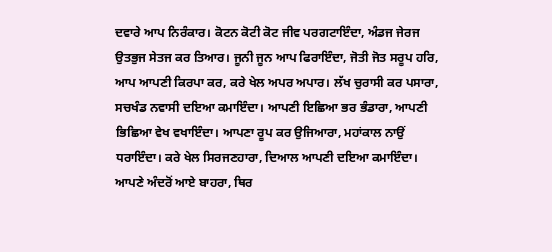ਦਵਾਰੇ ਆਪ ਨਿਰੰਕਾਰ। ਕੋਟਨ ਕੋਟੀ ਕੋਟ ਜੀਵ ਪਰਗਟਾਇੰਦਾ, ਅੰਡਜ ਜੇਰਜ ਉਤਭੁਜ ਸੇਤਜ ਕਰ ਤਿਆਰ। ਜੂਨੀ ਜੂਨ ਆਪ ਫਿਰਾਇੰਦਾ, ਜੋਤੀ ਜੋਤ ਸਰੂਪ ਹਰਿ, ਆਪ ਆਪਣੀ ਕਿਰਪਾ ਕਰ, ਕਰੇ ਖੇਲ ਅਪਰ ਅਪਾਰ। ਲੱਖ ਚੁਰਾਸੀ ਕਰ ਪਸਾਰਾ, ਸਚਖੰਡ ਨਵਾਸੀ ਦਇਆ ਕਮਾਇੰਦਾ। ਆਪਣੀ ਇਛਿਆ ਭਰ ਭੰਡਾਰਾ, ਆਪਣੀ ਭਿਛਿਆ ਵੇਖ ਵਖਾਇੰਦਾ। ਆਪਣਾ ਰੂਪ ਕਰ ਉਜਿਆਰਾ, ਮਹਾਂਕਾਲ ਨਾਉਂ ਧਰਾਇੰਦਾ। ਕਰੇ ਖੇਲ ਸਿਰਜਣਹਾਰਾ, ਦਿਆਲ ਆਪਣੀ ਦਇਆ ਕਮਾਇੰਦਾ। ਆਪਣੇ ਅੰਦਰੋਂ ਆਏ ਬਾਹਰਾ, ਥਿਰ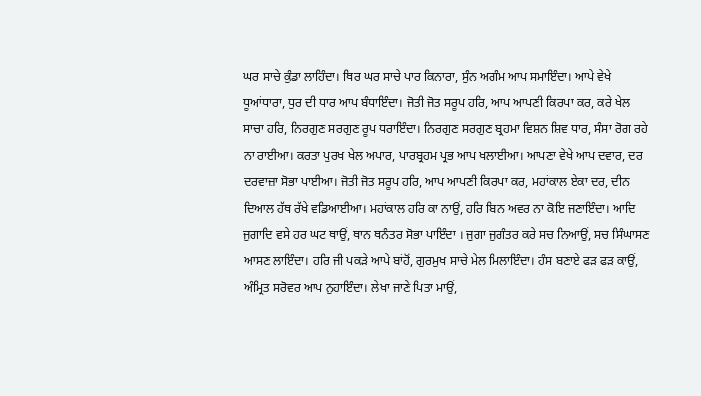ਘਰ ਸਾਚੇ ਕੁੰਡਾ ਲਾਹਿੰਦਾ। ਥਿਰ ਘਰ ਸਾਚੇ ਪਾਰ ਕਿਨਾਰਾ, ਸੁੰਨ ਅਗੰਮ ਆਪ ਸਮਾਇੰਦਾ। ਆਪੇ ਵੇਖੇ ਧੂਆਂਧਾਰਾ, ਧੁਰ ਦੀ ਧਾਰ ਆਪ ਬੰਧਾਇੰਦਾ। ਜੋਤੀ ਜੋਤ ਸਰੂਪ ਹਰਿ, ਆਪ ਆਪਣੀ ਕਿਰਪਾ ਕਰ, ਕਰੇ ਖੇਲ ਸਾਚਾ ਹਰਿ, ਨਿਰਗੁਣ ਸਰਗੁਣ ਰੂਪ ਧਰਾਇੰਦਾ। ਨਿਰਗੁਣ ਸਰਗੁਣ ਬ੍ਰਹਮਾ ਵਿਸ਼ਨ ਸ਼ਿਵ ਧਾਰ, ਸੰਸਾ ਰੋਗ ਰਹੇ ਨਾ ਰਾਈਆ। ਕਰਤਾ ਪੁਰਖ ਖੇਲ ਅਪਾਰ, ਪਾਰਬ੍ਰਹਮ ਪ੍ਰਭ ਆਪ ਖਲਾਈਆ। ਆਪਣਾ ਵੇਖੇ ਆਪ ਦਵਾਰ, ਦਰ ਦਰਵਾਜ਼ਾ ਸੋਭਾ ਪਾਈਆ। ਜੋਤੀ ਜੋਤ ਸਰੂਪ ਹਰਿ, ਆਪ ਆਪਣੀ ਕਿਰਪਾ ਕਰ, ਮਹਾਂਕਾਲ ਏਕਾ ਦਰ, ਦੀਨ ਦਿਆਲ ਹੱਥ ਰੱਖੇ ਵਡਿਆਈਆ। ਮਹਾਂਕਾਲ ਹਰਿ ਕਾ ਨਾਉਂ, ਹਰਿ ਬਿਨ ਅਵਰ ਨਾ ਕੋਇ ਜਣਾਇੰਦਾ। ਆਦਿ ਜੁਗਾਦਿ ਵਸੇ ਹਰ ਘਟ ਥਾਉਂ, ਥਾਨ ਥਨੰਤਰ ਸੋਭਾ ਪਾਇੰਦਾ । ਜੁਗਾ ਜੁਗੰਤਰ ਕਰੇ ਸਚ ਨਿਆਉਂ, ਸਚ ਸਿੰਘਾਸਣ ਆਸਣ ਲਾਇੰਦਾ। ਹਰਿ ਜੀ ਪਕੜੇ ਆਪੇ ਬਾਂਹੋਂ, ਗੁਰਮੁਖ ਸਾਚੇ ਮੇਲ ਮਿਲਾਇੰਦਾ। ਹੰਸ ਬਣਾਏ ਫੜ ਫੜ ਕਾਉਂ, ਅੰਮ੍ਰਿਤ ਸਰੋਵਰ ਆਪ ਨੁਹਾਇੰਦਾ। ਲੇਖਾ ਜਾਣੇ ਪਿਤਾ ਮਾਉਂ,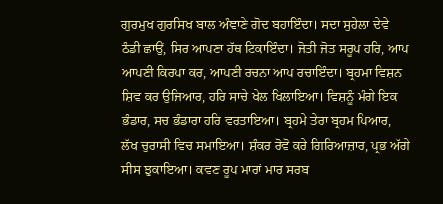ਗੁਰਮੁਖ ਗੁਰਸਿਖ ਬਾਲ ਅੰਞਾਣੇ ਗੋਦ ਬਹਾਇੰਦਾ। ਸਦਾ ਸੁਹੇਲਾ ਦੇਵੇ ਠੰਡੀ ਛਾਉਂ, ਸਿਰ ਆਪਣਾ ਹੱਥ ਟਿਕਾਇੰਦਾ। ਜੋਤੀ ਜੋਤ ਸਰੂਪ ਹਰਿ, ਆਪ ਆਪਣੀ ਕਿਰਪਾ ਕਰ, ਆਪਣੀ ਰਚਨਾ ਆਪ ਰਚਾਇੰਦਾ। ਬ੍ਰਹਮਾ ਵਿਸ਼ਨ ਸ਼ਿਵ ਕਰ ਉਜਿਆਰ, ਹਰਿ ਸਾਚੇ ਖੇਲ ਖਿਲਾਇਆ। ਵਿਸ਼ਨੂੰ ਮੰਗੇ ਇਕ ਭੰਡਾਰ, ਸਚ ਭੰਡਾਰਾ ਹਰਿ ਵਰਤਾਇਆ। ਬ੍ਰਹਮੇ ਤੇਰਾ ਬ੍ਰਹਮ ਪਿਆਰ, ਲੱਖ ਚੁਰਾਸੀ ਵਿਚ ਸਮਾਇਆ। ਸ਼ੰਕਰ ਰੋਵੋ ਕਰੇ ਗਿਰਿਆਜ਼ਾਰ, ਪ੍ਰਭ ਅੱਗੇ ਸੀਸ ਝੁਕਾਇਆ। ਕਵਣ ਰੂਪ ਮਾਰਾਂ ਮਾਰ ਸਰਬ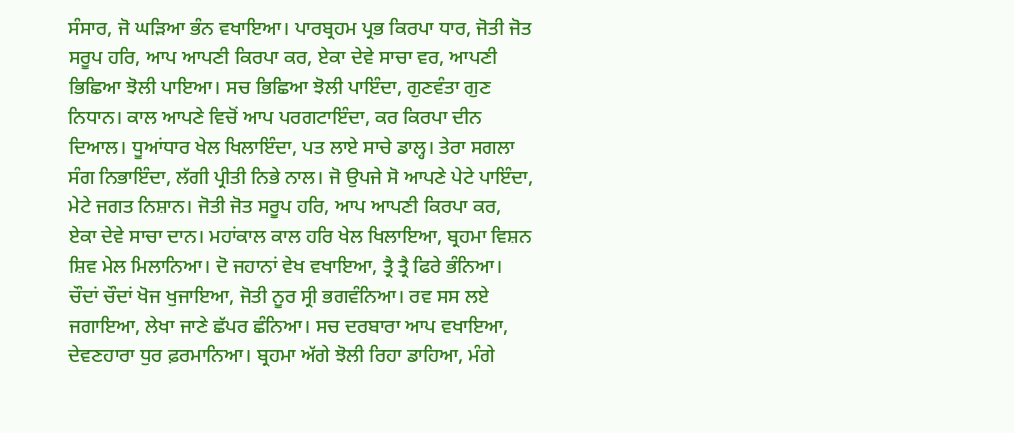ਸੰਸਾਰ, ਜੋ ਘੜਿਆ ਭੰਨ ਵਖਾਇਆ। ਪਾਰਬ੍ਰਹਮ ਪ੍ਰਭ ਕਿਰਪਾ ਧਾਰ, ਜੋਤੀ ਜੋਤ ਸਰੂਪ ਹਰਿ, ਆਪ ਆਪਣੀ ਕਿਰਪਾ ਕਰ, ਏਕਾ ਦੇਵੇ ਸਾਚਾ ਵਰ, ਆਪਣੀ ਭਿਛਿਆ ਝੋਲੀ ਪਾਇਆ। ਸਚ ਭਿਛਿਆ ਝੋਲੀ ਪਾਇੰਦਾ, ਗੁਣਵੰਤਾ ਗੁਣ ਨਿਧਾਨ। ਕਾਲ ਆਪਣੇ ਵਿਚੋਂ ਆਪ ਪਰਗਟਾਇੰਦਾ, ਕਰ ਕਿਰਪਾ ਦੀਨ ਦਿਆਲ। ਧੂਆਂਧਾਰ ਖੇਲ ਖਿਲਾਇੰਦਾ, ਪਤ ਲਾਏ ਸਾਚੇ ਡਾਲ੍ਹ। ਤੇਰਾ ਸਗਲਾ ਸੰਗ ਨਿਭਾਇੰਦਾ, ਲੱਗੀ ਪ੍ਰੀਤੀ ਨਿਭੇ ਨਾਲ। ਜੋ ਉਪਜੇ ਸੋ ਆਪਣੇ ਪੇਟੇ ਪਾਇੰਦਾ, ਮੇਟੇ ਜਗਤ ਨਿਸ਼ਾਨ। ਜੋਤੀ ਜੋਤ ਸਰੂਪ ਹਰਿ, ਆਪ ਆਪਣੀ ਕਿਰਪਾ ਕਰ, ਏਕਾ ਦੇਵੇ ਸਾਚਾ ਦਾਨ। ਮਹਾਂਕਾਲ ਕਾਲ ਹਰਿ ਖੇਲ ਖਿਲਾਇਆ, ਬ੍ਰਹਮਾ ਵਿਸ਼ਨ ਸ਼ਿਵ ਮੇਲ ਮਿਲਾਨਿਆ। ਦੋ ਜਹਾਨਾਂ ਵੇਖ ਵਖਾਇਆ, ਤ੍ਰੈ ਤ੍ਰੈ ਫਿਰੇ ਭੰਨਿਆ। ਚੌਦਾਂ ਚੌਦਾਂ ਖੋਜ ਖੁਜਾਇਆ, ਜੋਤੀ ਨੂਰ ਸ੍ਰੀ ਭਗਵੰਨਿਆ। ਰਵ ਸਸ ਲਏ ਜਗਾਇਆ, ਲੇਖਾ ਜਾਣੇ ਛੱਪਰ ਛੰਨਿਆ। ਸਚ ਦਰਬਾਰਾ ਆਪ ਵਖਾਇਆ, ਦੇਵਣਹਾਰਾ ਧੁਰ ਫ਼ਰਮਾਨਿਆ। ਬ੍ਰਹਮਾ ਅੱਗੇ ਝੋਲੀ ਰਿਹਾ ਡਾਹਿਆ, ਮੰਗੇ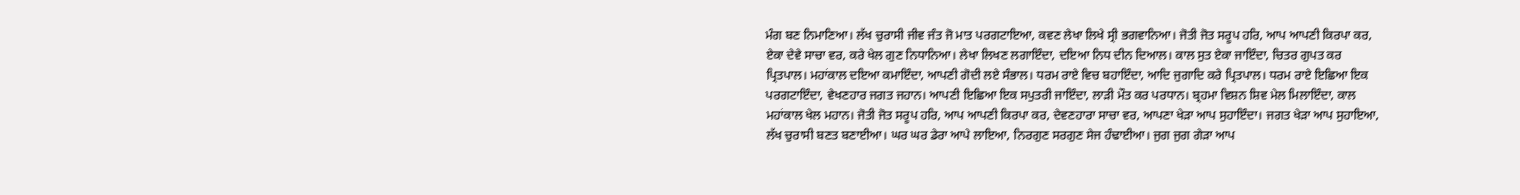ਮੰਗ ਬਣ ਨਿਮਾਣਿਆ। ਲੱਖ ਚੁਰਾਸੀ ਜੀਵ ਜੰਤ ਜੋ ਮਾਤ ਪਰਗਟਾਇਆ, ਕਵਣ ਲੇਖਾ ਲਿਖੇ ਸ੍ਰੀ ਭਗਵਾਨਿਆ। ਜੋਤੀ ਜੋਤ ਸਰੂਪ ਹਰਿ, ਆਪ ਆਪਣੀ ਕਿਰਪਾ ਕਰ, ਏਕਾ ਦੇਵੇ ਸਾਚਾ ਵਰ, ਕਰੇ ਖੇਲ ਗੁਣ ਨਿਧਾਨਿਆ। ਲੇਖਾ ਲਿਖਣ ਲਗਾਇੰਦਾ, ਦਇਆ ਨਿਧ ਦੀਨ ਦਿਆਲ। ਕਾਲ ਸੁਤ ਏਕਾ ਜਾਇੰਦਾ, ਚਿਤਰ ਗੁਪਤ ਕਰ ਪ੍ਰਿਤਪਾਲ। ਮਹਾਂਕਾਲ ਦਇਆ ਕਮਾਇੰਦਾ, ਆਪਣੀ ਗੋਦੀ ਲਏ ਸੰਭਾਲ। ਧਰਮ ਰਾਏ ਵਿਚ ਬਹਾਇੰਦਾ, ਆਦਿ ਜੁਗਾਦਿ ਕਰੇ ਪ੍ਰਿਤਪਾਲ। ਧਰਮ ਰਾਏ ਇਛਿਆ ਇਕ ਪਰਗਟਾਇੰਦਾ, ਵੇਖਣਹਾਰ ਜਗਤ ਜਹਾਨ। ਆਪਣੀ ਇਛਿਆ ਇਕ ਸਪੁਤਰੀ ਜਾਇੰਦਾ, ਲਾੜੀ ਮੌਤ ਕਰ ਪਰਧਾਨ। ਬ੍ਰਹਮਾ ਵਿਸ਼ਨ ਸ਼ਿਵ ਮੇਲ ਮਿਲਾਇੰਦਾ, ਕਾਲ ਮਹਾਂਕਾਲ ਖੇਲ ਮਹਾਨ। ਜੋਤੀ ਜੋਤ ਸਰੂਪ ਹਰਿ, ਆਪ ਆਪਣੀ ਕਿਰਪਾ ਕਰ, ਦੇਵਣਹਾਰਾ ਸਾਚਾ ਵਰ, ਆਪਣਾ ਖੇੜਾ ਆਪ ਸੁਹਾਇੰਦਾ। ਜਗਤ ਖੇੜਾ ਆਪ ਸੁਹਾਇਆ, ਲੱਖ ਚੁਰਾਸੀ ਬਣਤ ਬਣਾਈਆ। ਘਰ ਘਰ ਡੇਰਾ ਆਪੇ ਲਾਇਆ, ਨਿਰਗੁਣ ਸਰਗੁਣ ਸੇਜ ਹੰਢਾਈਆ। ਜੁਗ ਜੁਗ ਗੇੜਾ ਆਪ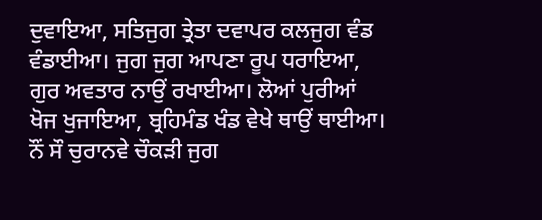ਦੁਵਾਇਆ, ਸਤਿਜੁਗ ਤ੍ਰੇਤਾ ਦਵਾਪਰ ਕਲਜੁਗ ਵੰਡ ਵੰਡਾਈਆ। ਜੁਗ ਜੁਗ ਆਪਣਾ ਰੂਪ ਧਰਾਇਆ, ਗੁਰ ਅਵਤਾਰ ਨਾਉਂ ਰਖਾਈਆ। ਲੋਆਂ ਪੁਰੀਆਂ ਖੋਜ ਖੁਜਾਇਆ, ਬ੍ਰਹਿਮੰਡ ਖੰਡ ਵੇਖੇ ਥਾਉਂ ਥਾਈਆ। ਨੌਂ ਸੌ ਚੁਰਾਨਵੇ ਚੌਕੜੀ ਜੁਗ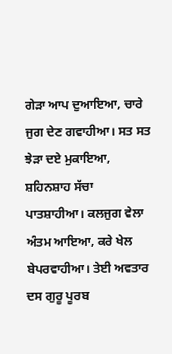ਗੇੜਾ ਆਪ ਦੁਆਇਆ, ਚਾਰੇ ਜੁਗ ਦੇਣ ਗਵਾਹੀਆ। ਸਤ ਸਤ ਝੇੜਾ ਦਏ ਮੁਕਾਇਆ, ਸ਼ਹਿਨਸ਼ਾਹ ਸੱਚਾ ਪਾਤਸ਼ਾਹੀਆ। ਕਲਜੁਗ ਵੇਲਾ ਅੰਤਮ ਆਇਆ, ਕਰੇ ਖੇਲ ਬੇਪਰਵਾਹੀਆ। ਤੇਈ ਅਵਤਾਰ ਦਸ ਗੁਰੂ ਪੂਰਬ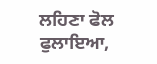ਲਹਿਣਾ ਫੋਲ ਫੁਲਾਇਆ,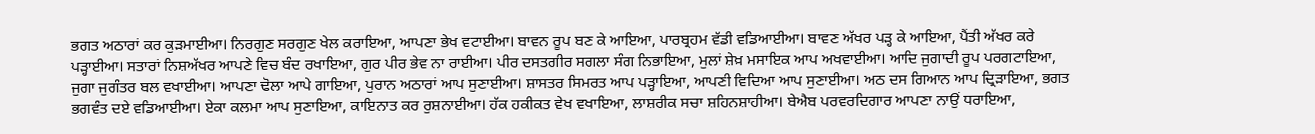ਭਗਤ ਅਠਾਰਾਂ ਕਰ ਕੁੜਮਾਈਆ। ਨਿਰਗੁਣ ਸਰਗੁਣ ਖੇਲ ਕਰਾਇਆ, ਆਪਣਾ ਭੇਖ ਵਟਾਈਆ। ਬਾਵਨ ਰੂਪ ਬਣ ਕੇ ਆਇਆ, ਪਾਰਬ੍ਰਹਮ ਵੱਡੀ ਵਡਿਆਈਆ। ਬਾਵਣ ਅੱਖਰ ਪੜ੍ਹ ਕੇ ਆਇਆ, ਪੈਂਤੀ ਅੱਖਰ ਕਰੇ ਪੜ੍ਹਾਈਆ। ਸਤਾਰਾਂ ਨਿਸ਼ਅੱਖਰ ਆਪਣੇ ਵਿਚ ਬੰਦ ਰਖਾਇਆ, ਗੁਰ ਪੀਰ ਭੇਵ ਨਾ ਰਾਈਆ। ਪੀਰ ਦਸਤਗੀਰ ਸਗਲਾ ਸੰਗ ਨਿਭਾਇਆ, ਮੁਲਾਂ ਸ਼ੇਖ਼ ਮਸਾਇਕ ਆਪ ਅਖਵਾਈਆ। ਆਦਿ ਜੁਗਾਦੀ ਰੂਪ ਪਰਗਟਾਇਆ, ਜੁਗਾ ਜੁਗੰਤਰ ਬਲ ਵਖਾਈਆ। ਆਪਣਾ ਢੋਲਾ ਆਪੇ ਗਾਇਆ, ਪੁਰਾਨ ਅਠਾਰਾਂ ਆਪ ਸੁਣਾਈਆ। ਸ਼ਾਸਤਰ ਸਿਮਰਤ ਆਪ ਪੜ੍ਹਾਇਆ, ਆਪਣੀ ਵਿਦਿਆ ਆਪ ਸੁਣਾਈਆ। ਅਠ ਦਸ ਗਿਆਨ ਆਪ ਦ੍ਰਿੜਾਇਆ, ਭਗਤ ਭਗਵੰਤ ਦਏ ਵਡਿਆਈਆ। ਏਕਾ ਕਲਮਾ ਆਪ ਸੁਣਾਇਆ, ਕਾਇਨਾਤ ਕਰ ਰੁਸ਼ਨਾਈਆ। ਹੱਕ ਹਕੀਕਤ ਵੇਖ ਵਖਾਇਆ, ਲਾਸ਼ਰੀਕ ਸਚਾ ਸ਼ਹਿਨਸ਼ਾਹੀਆ। ਬੇਐਬ ਪਰਵਰਦਿਗਾਰ ਆਪਣਾ ਨਾਉਂ ਧਰਾਇਆ,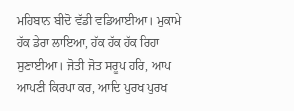ਮਹਿਬਾਨ ਬੀਦੋ ਵੱਡੀ ਵਡਿਆਈਆ। ਮੁਕਾਮੇ ਹੱਕ ਡੇਰਾ ਲਾਇਆ, ਹੱਕ ਹੱਕ ਹੱਕ ਰਿਹਾ ਸੁਣਾਈਆ। ਜੋਤੀ ਜੋਤ ਸਰੂਪ ਹਰਿ, ਆਪ ਆਪਣੀ ਕਿਰਪਾ ਕਰ, ਆਦਿ ਪੁਰਖ ਪੁਰਖ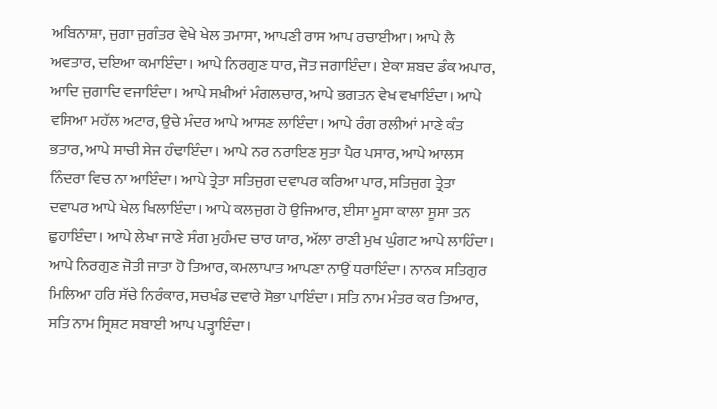ਅਬਿਨਾਸ਼ਾ, ਜੁਗਾ ਜੁਗੰਤਰ ਵੇਖੇ ਖੇਲ ਤਮਾਸਾ, ਆਪਣੀ ਰਾਸ ਆਪ ਰਚਾਈਆ। ਆਪੇ ਲੈ ਅਵਤਾਰ, ਦਇਆ ਕਮਾਇੰਦਾ। ਆਪੇ ਨਿਰਗੁਣ ਧਾਰ, ਜੋਤ ਜਗਾਇੰਦਾ। ਏਕਾ ਸ਼ਬਦ ਡੰਕ ਅਪਾਰ, ਆਦਿ ਜੁਗਾਦਿ ਵਜਾਇੰਦਾ। ਆਪੇ ਸਖ਼ੀਆਂ ਮੰਗਲਚਾਰ, ਆਪੇ ਭਗਤਨ ਵੇਖ ਵਖਾਇੰਦਾ। ਆਪੇ ਵਸਿਆ ਮਹੱਲ ਅਟਾਰ, ਉਚੇ ਮੰਦਰ ਆਪੇ ਆਸਣ ਲਾਇੰਦਾ। ਆਪੇ ਰੰਗ ਰਲੀਆਂ ਮਾਣੇ ਕੰਤ ਭਤਾਰ, ਆਪੇ ਸਾਚੀ ਸੇਜ ਹੰਢਾਇੰਦਾ। ਆਪੇ ਨਰ ਨਰਾਇਣ ਸੁਤਾ ਪੈਰ ਪਸਾਰ, ਆਪੇ ਆਲਸ ਨਿੰਦਰਾ ਵਿਚ ਨਾ ਆਇੰਦਾ। ਆਪੇ ਤ੍ਰੇਤਾ ਸਤਿਜੁਗ ਦਵਾਪਰ ਕਰਿਆ ਪਾਰ, ਸਤਿਜੁਗ ਤ੍ਰੇਤਾ ਦਵਾਪਰ ਆਪੇ ਖੇਲ ਖਿਲਾਇੰਦਾ। ਆਪੇ ਕਲਜੁਗ ਹੋ ਉਜਿਆਰ, ਈਸਾ ਮੂਸਾ ਕਾਲਾ ਸੂਸਾ ਤਨ ਛੁਹਾਇੰਦਾ। ਆਪੇ ਲੇਖਾ ਜਾਣੇ ਸੰਗ ਮੁਹੰਮਦ ਚਾਰ ਯਾਰ, ਅੱਲਾ ਰਾਣੀ ਮੁਖ ਘੁੰਗਟ ਆਪੇ ਲਾਹਿੰਦਾ। ਆਪੇ ਨਿਰਗੁਣ ਜੋਤੀ ਜਾਤਾ ਹੋ ਤਿਆਰ, ਕਮਲਾਪਾਤ ਆਪਣਾ ਨਾਉਂ ਧਰਾਇੰਦਾ। ਨਾਨਕ ਸਤਿਗੁਰ ਮਿਲਿਆ ਹਰਿ ਸੱਚੇ ਨਿਰੰਕਾਰ, ਸਚਖੰਡ ਦਵਾਰੇ ਸੋਭਾ ਪਾਇੰਦਾ। ਸਤਿ ਨਾਮ ਮੰਤਰ ਕਰ ਤਿਆਰ, ਸਤਿ ਨਾਮ ਸ੍ਰਿਸ਼ਟ ਸਬਾਈ ਆਪ ਪੜ੍ਹਾਇੰਦਾ।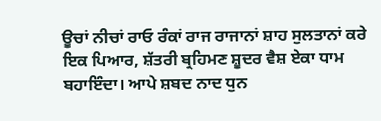ਊਚਾਂ ਨੀਚਾਂ ਰਾਓ ਰੰਕਾਂ ਰਾਜ ਰਾਜਾਨਾਂ ਸ਼ਾਹ ਸੁਲਤਾਨਾਂ ਕਰੇ ਇਕ ਪਿਆਰ, ਸ਼ੱਤਰੀ ਬ੍ਰਹਿਮਣ ਸ਼ੂਦਰ ਵੈਸ਼ ਏਕਾ ਧਾਮ ਬਹਾਇੰਦਾ। ਆਪੇ ਸ਼ਬਦ ਨਾਦ ਧੁਨ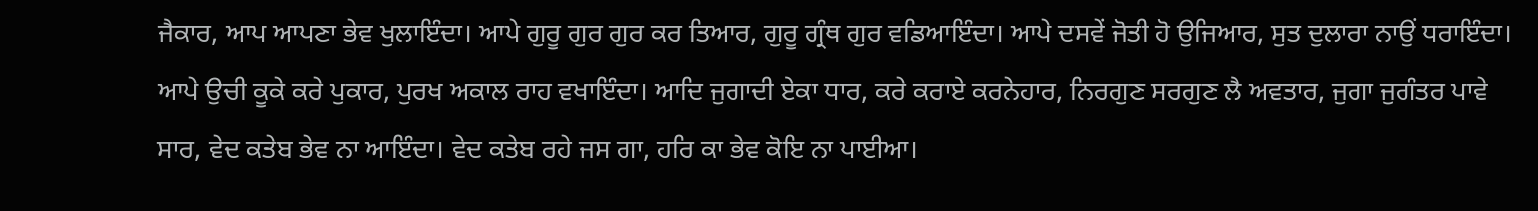ਜੈਕਾਰ, ਆਪ ਆਪਣਾ ਭੇਵ ਖੁਲਾਇੰਦਾ। ਆਪੇ ਗੁਰੂ ਗੁਰ ਗੁਰ ਕਰ ਤਿਆਰ, ਗੁਰੂ ਗ੍ਰੰਥ ਗੁਰ ਵਡਿਆਇੰਦਾ। ਆਪੇ ਦਸਵੇਂ ਜੋਤੀ ਹੋ ਉਜਿਆਰ, ਸੁਤ ਦੁਲਾਰਾ ਨਾਉਂ ਧਰਾਇੰਦਾ। ਆਪੇ ਉਚੀ ਕੂਕੇ ਕਰੇ ਪੁਕਾਰ, ਪੁਰਖ ਅਕਾਲ ਰਾਹ ਵਖਾਇੰਦਾ। ਆਦਿ ਜੁਗਾਦੀ ਏਕਾ ਧਾਰ, ਕਰੇ ਕਰਾਏ ਕਰਨੇਹਾਰ, ਨਿਰਗੁਣ ਸਰਗੁਣ ਲੈ ਅਵਤਾਰ, ਜੁਗਾ ਜੁਗੰਤਰ ਪਾਵੇ ਸਾਰ, ਵੇਦ ਕਤੇਬ ਭੇਵ ਨਾ ਆਇੰਦਾ। ਵੇਦ ਕਤੇਬ ਰਹੇ ਜਸ ਗਾ, ਹਰਿ ਕਾ ਭੇਵ ਕੋਇ ਨਾ ਪਾਈਆ।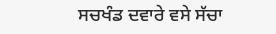ਸਚਖੰਡ ਦਵਾਰੇ ਵਸੇ ਸੱਚਾ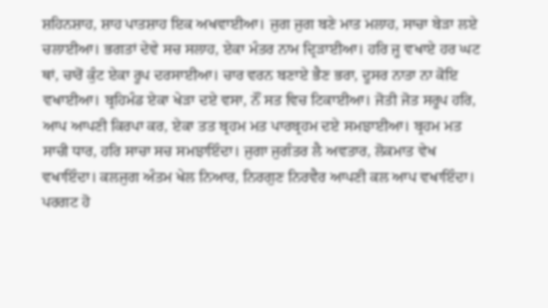ਸ਼ਹਿਨਸ਼ਾਹ, ਸ਼ਾਹ ਪਾਤਸ਼ਾਹ ਇਕ ਅਖਵਾਈਆ। ਜੁਗ ਜੁਗ ਬਣੇ ਮਾਤ ਮਲਾਹ, ਸਾਚਾ ਬੇੜਾ ਲਏ ਚਲਾਈਆ। ਭਗਤਾਂ ਦੇਵੇ ਸਚ ਸਲਾਹ, ਏਕਾ ਮੰਤਰ ਨਾਮ ਦ੍ਰਿੜਾਈਆ। ਹਰਿ ਜੂ ਵਖਾਏ ਹਰ ਘਟ ਥਾਂ, ਚਾਰੋਂ ਕੁੰਟ ਏਕਾ ਰੂਪ ਦਰਸਾਈਆ। ਚਾਰ ਵਰਨ ਬਣਾਏ ਭੈਣ ਭਰਾ, ਦੂਸਰ ਨਾਤਾ ਨਾ ਕੋਇ ਵਖਾਈਆ। ਬ੍ਰਹਿਮੰਡ ਏਕਾ ਖੇੜਾ ਦਏ ਵਸਾ, ਨੌਂ ਸਤ ਵਿਚ ਟਿਕਾਈਆ। ਜੋਤੀ ਜੋਤ ਸਰੂਪ ਹਰਿ, ਆਪ ਆਪਣੀ ਕਿਰਪਾ ਕਰ, ਏਕਾ ਤਤ ਬ੍ਰਹਮ ਮਤ ਪਾਰਬ੍ਰਹਮ ਦਏ ਸਮਝਾਈਆ। ਬ੍ਰਹਮ ਮਤ ਸਾਚੀ ਧਾਰ, ਹਰਿ ਸਾਚਾ ਸਚ ਸਮਝਾਇੰਦਾ। ਜੁਗਾ ਜੁਗੰਤਰ ਲੈ ਅਵਤਾਰ, ਲੋਕਮਾਤ ਵੇਖ ਵਖਾਇੰਦਾ। ਕਲਜੁਗ ਅੰਤਮ ਖੇਲ ਨਿਆਰ, ਨਿਰਗੁਣ ਨਿਰਵੈਰ ਆਪਣੀ ਕਲ ਆਪ ਵਖਾਇੰਦਾ। ਪਰਗਟ ਹੋ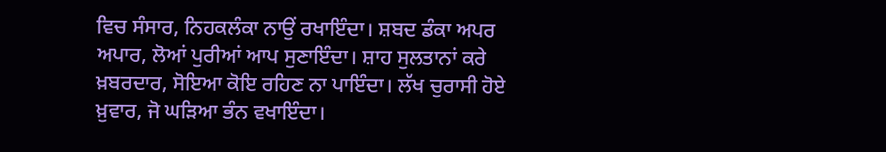ਵਿਚ ਸੰਸਾਰ, ਨਿਹਕਲੰਕਾ ਨਾਉਂ ਰਖਾਇੰਦਾ। ਸ਼ਬਦ ਡੰਕਾ ਅਪਰ ਅਪਾਰ, ਲੋਆਂ ਪੁਰੀਆਂ ਆਪ ਸੁਣਾਇੰਦਾ। ਸ਼ਾਹ ਸੁਲਤਾਨਾਂ ਕਰੇ ਖ਼ਬਰਦਾਰ, ਸੋਇਆ ਕੋਇ ਰਹਿਣ ਨਾ ਪਾਇੰਦਾ। ਲੱਖ ਚੁਰਾਸੀ ਹੋਏ ਖ਼ੁਵਾਰ, ਜੋ ਘੜਿਆ ਭੰਨ ਵਖਾਇੰਦਾ।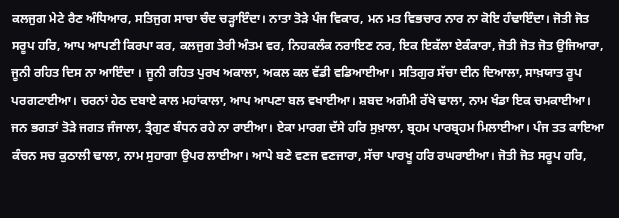ਕਲਜੁਗ ਮੇਟੇ ਰੈਣ ਅੰਧਿਆਰ, ਸਤਿਜੁਗ ਸਾਚਾ ਚੰਦ ਚੜ੍ਹਾਇੰਦਾ। ਨਾਤਾ ਤੋੜੇ ਪੰਜ ਵਿਕਾਰ, ਮਨ ਮਤ ਵਿਭਚਾਰ ਨਾਰ ਨਾ ਕੋਇ ਹੰਢਾਇੰਦਾ। ਜੋਤੀ ਜੋਤ ਸਰੂਪ ਹਰਿ, ਆਪ ਆਪਣੀ ਕਿਰਪਾ ਕਰ, ਕਲਜੁਗ ਤੇਰੀ ਅੰਤਮ ਵਰ, ਨਿਹਕਲੰਕ ਨਰਾਇਣ ਨਰ, ਇਕ ਇਕੱਲਾ ਏਕੰਕਾਰਾ, ਜੋਤੀ ਜੋਤ ਜੋਤ ਉਜਿਆਰਾ, ਜੂਨੀ ਰਹਿਤ ਦਿਸ ਨਾ ਆਇੰਦਾ । ਜੂਨੀ ਰਹਿਤ ਪੁਰਖ ਅਕਾਲਾ, ਅਕਲ ਕਲ ਵੱਡੀ ਵਡਿਆਈਆ। ਸਤਿਗੁਰ ਸੱਚਾ ਦੀਨ ਦਿਆਲਾ, ਸਾਖ਼ਯਾਤ ਰੂਪ ਪਰਗਟਾਈਆ। ਚਰਨਾਂ ਹੇਠ ਦਬਾਏ ਕਾਲ ਮਹਾਂਕਾਲਾ, ਆਪ ਆਪਣਾ ਬਲ ਵਖਾਈਆ। ਸ਼ਬਦ ਅਗੰਮੀ ਰੱਖੇ ਢਾਲਾ, ਨਾਮ ਖੰਡਾ ਇਕ ਚਮਕਾਈਆ। ਜਨ ਭਗਤਾਂ ਤੋੜੇ ਜਗਤ ਜੰਜਾਲਾ, ਤ੍ਰੈਗੁਣ ਬੰਧਨ ਰਹੇ ਨਾ ਰਾਈਆ। ਏਕਾ ਮਾਰਗ ਦੱਸੇ ਹਰਿ ਸੁਖ਼ਾਲਾ, ਬ੍ਰਹਮ ਪਾਰਬ੍ਰਹਮ ਮਿਲਾਈਆ। ਪੰਜ ਤਤ ਕਾਇਆ ਕੰਚਨ ਸਚ ਕੁਠਾਲੀ ਢਾਲਾ, ਨਾਮ ਸੁਹਾਗਾ ਉਪਰ ਲਾਈਆ। ਆਪੇ ਬਣੇ ਵਣਜ ਵਣਜਾਰਾ, ਸੱਚਾ ਪਾਰਖੂ ਹਰਿ ਰਘਰਾਈਆ। ਜੋਤੀ ਜੋਤ ਸਰੂਪ ਹਰਿ,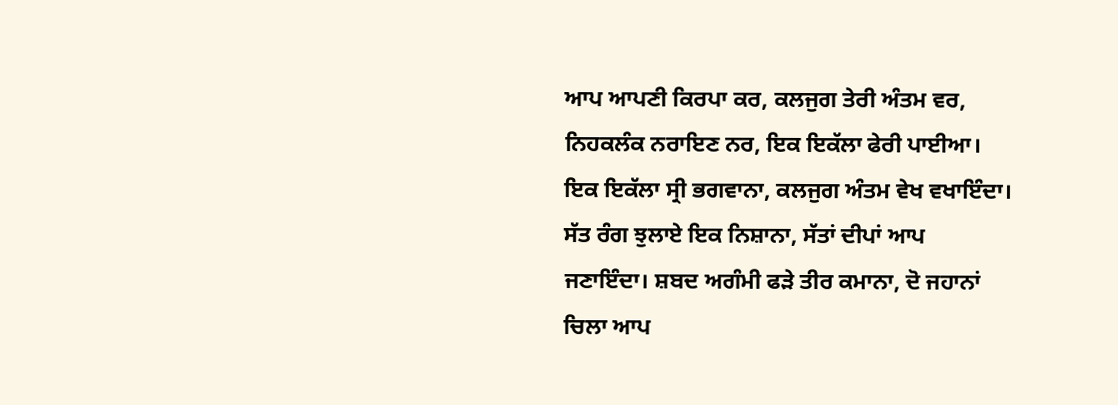ਆਪ ਆਪਣੀ ਕਿਰਪਾ ਕਰ, ਕਲਜੁਗ ਤੇਰੀ ਅੰਤਮ ਵਰ, ਨਿਹਕਲੰਕ ਨਰਾਇਣ ਨਰ, ਇਕ ਇਕੱਲਾ ਫੇਰੀ ਪਾਈਆ। ਇਕ ਇਕੱਲਾ ਸ੍ਰੀ ਭਗਵਾਨਾ, ਕਲਜੁਗ ਅੰਤਮ ਵੇਖ ਵਖਾਇੰਦਾ। ਸੱਤ ਰੰਗ ਝੁਲਾਏ ਇਕ ਨਿਸ਼ਾਨਾ, ਸੱਤਾਂ ਦੀਪਾਂ ਆਪ ਜਣਾਇੰਦਾ। ਸ਼ਬਦ ਅਗੰਮੀ ਫੜੇ ਤੀਰ ਕਮਾਨਾ, ਦੋ ਜਹਾਨਾਂ ਚਿਲਾ ਆਪ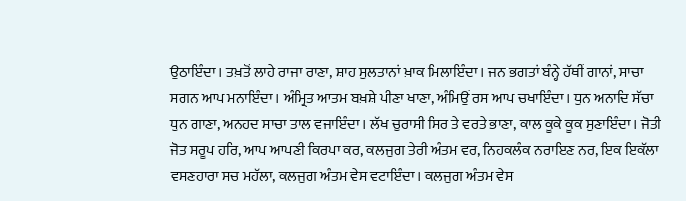ਉਠਾਇੰਦਾ। ਤਖ਼ਤੋਂ ਲਾਹੇ ਰਾਜਾ ਰਾਣਾ, ਸ਼ਾਹ ਸੁਲਤਾਨਾਂ ਖ਼ਾਕ ਮਿਲਾਇੰਦਾ। ਜਨ ਭਗਤਾਂ ਬੰਨ੍ਹੇ ਹੱਥੀਂ ਗਾਨਾਂ, ਸਾਚਾ ਸਗਨ ਆਪ ਮਨਾਇੰਦਾ। ਅੰਮ੍ਰਿਤ ਆਤਮ ਬਖ਼ਸ਼ੇ ਪੀਣਾ ਖਾਣਾ, ਅੰਮਿਉਂ ਰਸ ਆਪ ਚਖਾਇੰਦਾ। ਧੁਨ ਅਨਾਦਿ ਸੱਚਾ ਧੁਨ ਗਾਣਾ, ਅਨਹਦ ਸਾਚਾ ਤਾਲ ਵਜਾਇੰਦਾ। ਲੱਖ ਚੁਰਾਸੀ ਸਿਰ ਤੇ ਵਰਤੇ ਭਾਣਾ, ਕਾਲ ਕੂਕੇ ਕੂਕ ਸੁਣਾਇੰਦਾ। ਜੋਤੀ ਜੋਤ ਸਰੂਪ ਹਰਿ, ਆਪ ਆਪਣੀ ਕਿਰਪਾ ਕਰ, ਕਲਜੁਗ ਤੇਰੀ ਅੰਤਮ ਵਰ, ਨਿਹਕਲੰਕ ਨਰਾਇਣ ਨਰ, ਇਕ ਇਕੱਲਾ ਵਸਣਹਾਰਾ ਸਚ ਮਹੱਲਾ, ਕਲਜੁਗ ਅੰਤਮ ਵੇਸ ਵਟਾਇੰਦਾ। ਕਲਜੁਗ ਅੰਤਮ ਵੇਸ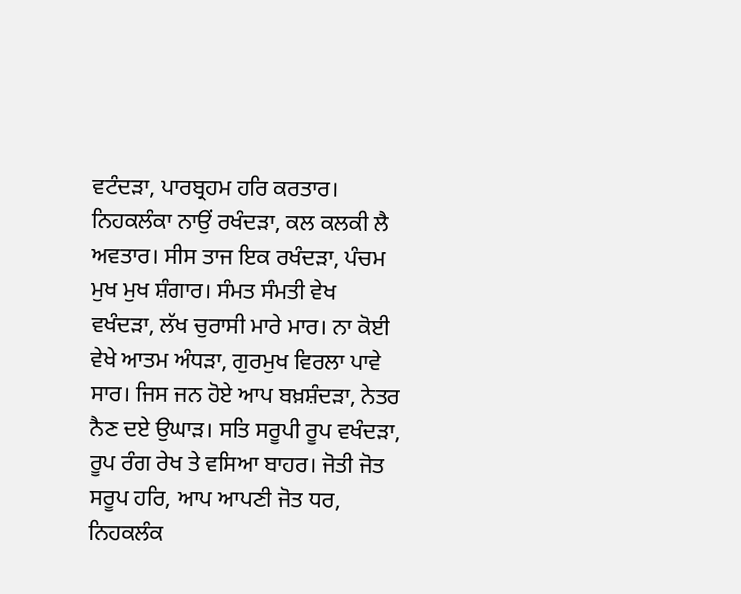ਵਟੰਦੜਾ, ਪਾਰਬ੍ਰਹਮ ਹਰਿ ਕਰਤਾਰ। ਨਿਹਕਲੰਕਾ ਨਾਉਂ ਰਖੰਦੜਾ, ਕਲ ਕਲਕੀ ਲੈ ਅਵਤਾਰ। ਸੀਸ ਤਾਜ ਇਕ ਰਖੰਦੜਾ, ਪੰਚਮ ਮੁਖ ਮੁਖ ਸ਼ੰਗਾਰ। ਸੰਮਤ ਸੰਮਤੀ ਵੇਖ ਵਖੰਦੜਾ, ਲੱਖ ਚੁਰਾਸੀ ਮਾਰੇ ਮਾਰ। ਨਾ ਕੋਈ ਵੇਖੇ ਆਤਮ ਅੰਧੜਾ, ਗੁਰਮੁਖ ਵਿਰਲਾ ਪਾਵੇ ਸਾਰ। ਜਿਸ ਜਨ ਹੋਏ ਆਪ ਬਖ਼ਸ਼ੰਦੜਾ, ਨੇਤਰ ਨੈਣ ਦਏ ਉਘਾੜ। ਸਤਿ ਸਰੂਪੀ ਰੂਪ ਵਖੰਦੜਾ, ਰੂਪ ਰੰਗ ਰੇਖ ਤੇ ਵਸਿਆ ਬਾਹਰ। ਜੋਤੀ ਜੋਤ ਸਰੂਪ ਹਰਿ, ਆਪ ਆਪਣੀ ਜੋਤ ਧਰ, ਨਿਹਕਲੰਕ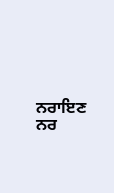ਨਰਾਇਣ ਨਰ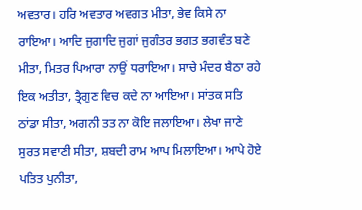ਅਵਤਾਰ। ਹਰਿ ਅਵਤਾਰ ਅਵਗਤ ਮੀਤਾ, ਭੇਵ ਕਿਸੇ ਨਾ ਰਾਇਆ। ਆਦਿ ਜੁਗਾਦਿ ਜੁਗਾਂ ਜੁਗੰਤਰ ਭਗਤ ਭਗਵੰਤ ਬਣੇ ਮੀਤਾ, ਮਿਤਰ ਪਿਆਰਾ ਨਾਉਂ ਧਰਾਇਆ। ਸਾਚੇ ਮੰਦਰ ਬੈਠਾ ਰਹੇ ਇਕ ਅਤੀਤਾ, ਤ੍ਰੈਗੁਣ ਵਿਚ ਕਦੇ ਨਾ ਆਇਆ। ਸਾਂਤਕ ਸਤਿ ਠਾਂਡਾ ਸੀਤਾ, ਅਗਨੀ ਤਤ ਨਾ ਕੋਇ ਜਲਾਇਆ। ਲੇਖਾ ਜਾਣੇ ਸੁਰਤ ਸਵਾਣੀ ਸੀਤਾ, ਸ਼ਬਦੀ ਰਾਮ ਆਪ ਮਿਲਾਇਆ। ਆਪੇ ਹੋਏ ਪਤਿਤ ਪੁਨੀਤਾ,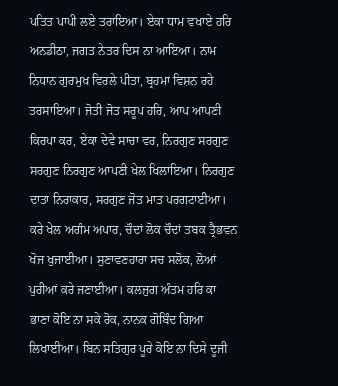ਪਤਿਤ ਪਾਪੀ ਲਏ ਤਰਾਇਆ। ਏਕਾ ਧਾਮ ਵਖਾਏ ਹਰਿ ਅਨਡੀਠਾ, ਜਗਤ ਨੇਤਰ ਦਿਸ ਨਾ ਆਇਆ। ਨਾਮ ਨਿਧਾਨ ਗੁਰਮੁਖ ਵਿਰਲੇ ਪੀਤਾ, ਬ੍ਰਹਮਾ ਵਿਸ਼ਨ ਰਹੇ ਤਰਸਾਇਆ। ਜੋਤੀ ਜੋਤ ਸਰੂਪ ਹਰਿ, ਆਪ ਆਪਣੀ ਕਿਰਪਾ ਕਰ, ਏਕਾ ਦੇਵੇ ਸਾਚਾ ਵਰ, ਨਿਰਗੁਣ ਸਰਗੁਣ ਸਰਗੁਣ ਨਿਰਗੁਣ ਆਪਣੀ ਖੇਲ ਖਿਲਾਇਆ। ਨਿਰਗੁਣ ਦਾਤਾ ਨਿਰਾਕਾਰ, ਸਰਗੁਣ ਜੋਤ ਮਾਤ ਪਰਗਟਾਈਆ। ਕਰੇ ਖੇਲ ਅਗੰਮ ਅਪਾਰ, ਚੌਦਾਂ ਲੋਕ ਚੌਦਾਂ ਤਬਕ ਤ੍ਰੈਭਵਨ ਖੋਜ ਖੁਜਾਈਆ। ਸੁਣਾਵਣਹਾਰਾ ਸਚ ਸਲੋਕ, ਲੋਆਂ ਪੁਰੀਆਂ ਕਰੇ ਜਣਾਈਆ। ਕਲਜੁਗ ਅੰਤਮ ਹਰਿ ਕਾ ਭਾਣਾ ਕੋਇ ਨਾ ਸਕੇ ਰੋਕ, ਨਾਨਕ ਗੋਬਿੰਦ ਗਿਆ ਲਿਖਾਈਆ। ਬਿਨ ਸਤਿਗੁਰ ਪੂਰੇ ਕੋਇ ਨਾ ਦਿਸੇ ਦੂਜੀ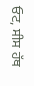ਓਟ, ਸੀਸ ਹੱਥ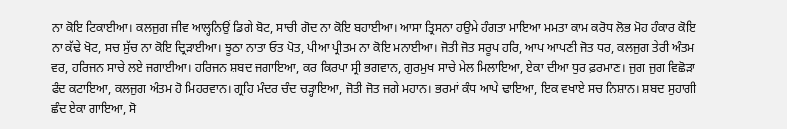ਨਾ ਕੋਇ ਟਿਕਾਈਆ। ਕਲਜੁਗ ਜੀਵ ਆਲ੍ਹਨਿਉਂ ਡਿਗੇ ਬੋਟ, ਸਾਚੀ ਗੋਦ ਨਾ ਕੋਇ ਬਹਾਈਆ। ਆਸਾ ਤ੍ਰਿਸਨਾ ਹਉਮੇ ਹੰਗਤਾ ਮਾਇਆ ਮਮਤਾ ਕਾਮ ਕਰੋਧ ਲੋਭ ਮੋਹ ਹੰਕਾਰ ਕੋਇ ਨਾ ਕੱਢੇ ਖੋਟ, ਸਚ ਸੁੱਚ ਨਾ ਕੋਇ ਦ੍ਰਿੜਾਈਆ। ਝੂਠਾ ਨਾਤਾ ਓਤ ਪੋਤ, ਪੀਆ ਪ੍ਰੀਤਮ ਨਾ ਕੋਇ ਮਨਾਈਆ। ਜੋਤੀ ਜੋਤ ਸਰੂਪ ਹਰਿ, ਆਪ ਆਪਣੀ ਜੋਤ ਧਰ, ਕਲਜੁਗ ਤੇਰੀ ਅੰਤਮ ਵਰ, ਹਰਿਜਨ ਸਾਚੇ ਲਏ ਜਗਾਈਆ। ਹਰਿਜਨ ਸ਼ਬਦ ਜਗਾਇਆ, ਕਰ ਕਿਰਪਾ ਸ੍ਰੀ ਭਗਵਾਨ, ਗੁਰਮੁਖ ਸਾਚੇ ਮੇਲ ਮਿਲਾਇਆ, ਏਕਾ ਦੀਆ ਧੁਰ ਫ਼ਰਮਾਣ। ਜੁਗ ਜੁਗ ਵਿਛੋੜਾ ਫੰਦ ਕਟਾਇਆ, ਕਲਜੁਗ ਅੰਤਮ ਹੋ ਮਿਹਰਵਾਨ। ਗ੍ਰਹਿ ਮੰਦਰ ਚੰਦ ਚੜ੍ਹਾਇਆ, ਜੋਤੀ ਜੋਤ ਜਗੇ ਮਹਾਨ। ਭਰਮਾਂ ਕੰਧ ਆਪੇ ਢਾਇਆ, ਇਕ ਵਖਾਏ ਸਚ ਨਿਸ਼ਾਨ। ਸ਼ਬਦ ਸੁਹਾਗੀ ਛੰਦ ਏਕਾ ਗਾਇਆ, ਸੋ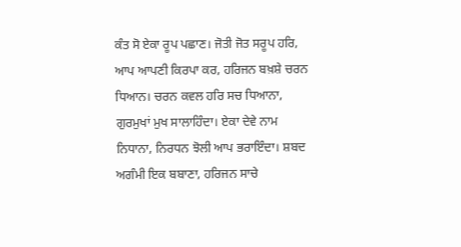ਕੰਤ ਸੋ ਏਕਾ ਰੂਪ ਪਛਾਣ। ਜੋਤੀ ਜੋਤ ਸਰੂਪ ਹਰਿ, ਆਪ ਆਪਣੀ ਕਿਰਪਾ ਕਰ, ਹਰਿਜਨ ਬਖ਼ਸ਼ੇ ਚਰਨ ਧਿਆਨ। ਚਰਨ ਕਵਲ ਹਰਿ ਸਚ ਧਿਆਨਾ, ਗੁਰਮੁਖਾਂ ਮੁਖ ਸਾਲਾਹਿੰਦਾ। ਏਕਾ ਦੇਵੇ ਨਾਮ ਨਿਧਾਨਾ, ਨਿਰਧਨ ਝੋਲੀ ਆਪ ਭਰਾਇੰਦਾ। ਸ਼ਬਦ ਅਗੰਮੀ ਇਕ ਬਬਾਣਾ, ਹਰਿਜਨ ਸਾਚੇ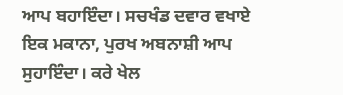ਆਪ ਬਹਾਇੰਦਾ। ਸਚਖੰਡ ਦਵਾਰ ਵਖਾਏ ਇਕ ਮਕਾਨਾ, ਪੁਰਖ ਅਬਨਾਸ਼ੀ ਆਪ ਸੁਹਾਇੰਦਾ। ਕਰੇ ਖੇਲ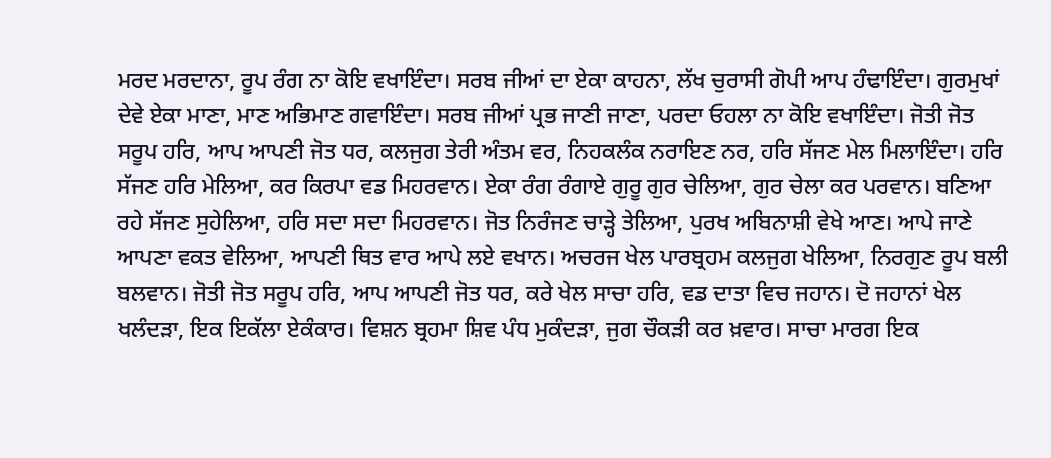ਮਰਦ ਮਰਦਾਨਾ, ਰੂਪ ਰੰਗ ਨਾ ਕੋਇ ਵਖਾਇੰਦਾ। ਸਰਬ ਜੀਆਂ ਦਾ ਏਕਾ ਕਾਹਨਾ, ਲੱਖ ਚੁਰਾਸੀ ਗੋਪੀ ਆਪ ਹੰਢਾਇੰਦਾ। ਗੁਰਮੁਖਾਂ ਦੇਵੇ ਏਕਾ ਮਾਣਾ, ਮਾਣ ਅਭਿਮਾਣ ਗਵਾਇੰਦਾ। ਸਰਬ ਜੀਆਂ ਪ੍ਰਭ ਜਾਣੀ ਜਾਣਾ, ਪਰਦਾ ਓਹਲਾ ਨਾ ਕੋਇ ਵਖਾਇੰਦਾ। ਜੋਤੀ ਜੋਤ ਸਰੂਪ ਹਰਿ, ਆਪ ਆਪਣੀ ਜੋਤ ਧਰ, ਕਲਜੁਗ ਤੇਰੀ ਅੰਤਮ ਵਰ, ਨਿਹਕਲੰਕ ਨਰਾਇਣ ਨਰ, ਹਰਿ ਸੱਜਣ ਮੇਲ ਮਿਲਾਇੰਦਾ। ਹਰਿ ਸੱਜਣ ਹਰਿ ਮੇਲਿਆ, ਕਰ ਕਿਰਪਾ ਵਡ ਮਿਹਰਵਾਨ। ਏਕਾ ਰੰਗ ਰੰਗਾਏ ਗੁਰੂ ਗੁਰ ਚੇਲਿਆ, ਗੁਰ ਚੇਲਾ ਕਰ ਪਰਵਾਨ। ਬਣਿਆ ਰਹੇ ਸੱਜਣ ਸੁਹੇਲਿਆ, ਹਰਿ ਸਦਾ ਸਦਾ ਮਿਹਰਵਾਨ। ਜੋਤ ਨਿਰੰਜਣ ਚਾੜ੍ਹੇ ਤੇਲਿਆ, ਪੁਰਖ ਅਬਿਨਾਸ਼ੀ ਵੇਖੇ ਆਣ। ਆਪੇ ਜਾਣੇ ਆਪਣਾ ਵਕਤ ਵੇਲਿਆ, ਆਪਣੀ ਥਿਤ ਵਾਰ ਆਪੇ ਲਏ ਵਖਾਨ। ਅਚਰਜ ਖੇਲ ਪਾਰਬ੍ਰਹਮ ਕਲਜੁਗ ਖੇਲਿਆ, ਨਿਰਗੁਣ ਰੂਪ ਬਲੀ ਬਲਵਾਨ। ਜੋਤੀ ਜੋਤ ਸਰੂਪ ਹਰਿ, ਆਪ ਆਪਣੀ ਜੋਤ ਧਰ, ਕਰੇ ਖੇਲ ਸਾਚਾ ਹਰਿ, ਵਡ ਦਾਤਾ ਵਿਚ ਜਹਾਨ। ਦੋ ਜਹਾਨਾਂ ਖੇਲ ਖਲੰਦੜਾ, ਇਕ ਇਕੱਲਾ ਏਕੰਕਾਰ। ਵਿਸ਼ਨ ਬ੍ਰਹਮਾ ਸ਼ਿਵ ਪੰਧ ਮੁਕੰਦੜਾ, ਜੁਗ ਚੌਕੜੀ ਕਰ ਖ਼ਵਾਰ। ਸਾਚਾ ਮਾਰਗ ਇਕ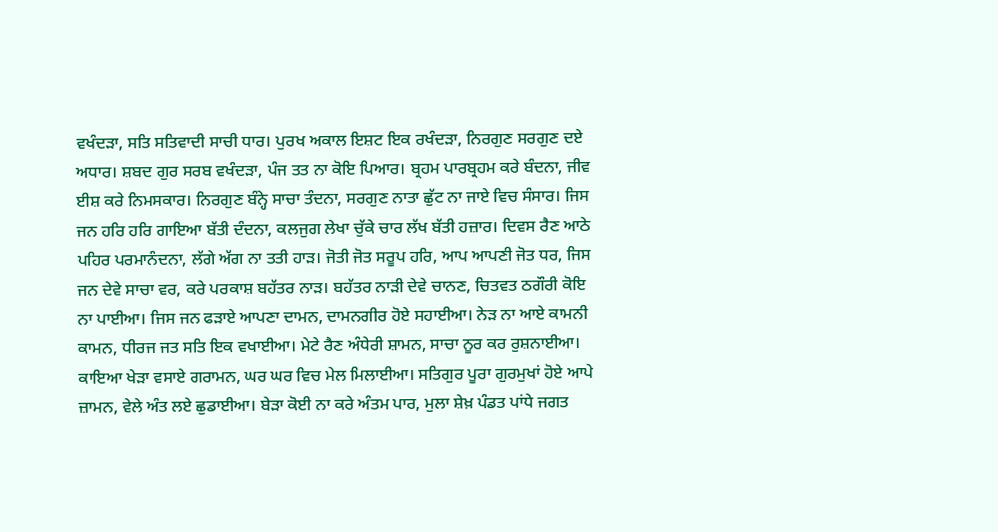ਵਖੰਦੜਾ, ਸਤਿ ਸਤਿਵਾਦੀ ਸਾਚੀ ਧਾਰ। ਪੁਰਖ ਅਕਾਲ ਇਸ਼ਟ ਇਕ ਰਖੰਦੜਾ, ਨਿਰਗੁਣ ਸਰਗੁਣ ਦਏ ਅਧਾਰ। ਸ਼ਬਦ ਗੁਰ ਸਰਬ ਵਖੰਦੜਾ, ਪੰਜ ਤਤ ਨਾ ਕੋਇ ਪਿਆਰ। ਬ੍ਰਹਮ ਪਾਰਬ੍ਰਹਮ ਕਰੇ ਬੰਦਨਾ, ਜੀਵ ਈਸ਼ ਕਰੇ ਨਿਮਸਕਾਰ। ਨਿਰਗੁਣ ਬੰਨ੍ਹੇ ਸਾਚਾ ਤੰਦਨਾ, ਸਰਗੁਣ ਨਾਤਾ ਛੁੱਟ ਨਾ ਜਾਏ ਵਿਚ ਸੰਸਾਰ। ਜਿਸ ਜਨ ਹਰਿ ਹਰਿ ਗਾਇਆ ਬੱਤੀ ਦੰਦਨਾ, ਕਲਜੁਗ ਲੇਖਾ ਚੁੱਕੇ ਚਾਰ ਲੱਖ ਬੱਤੀ ਹਜ਼ਾਰ। ਦਿਵਸ ਰੈਣ ਆਠੇ ਪਹਿਰ ਪਰਮਾਨੰਦਨਾ, ਲੱਗੇ ਅੱਗ ਨਾ ਤਤੀ ਹਾੜ। ਜੋਤੀ ਜੋਤ ਸਰੂਪ ਹਰਿ, ਆਪ ਆਪਣੀ ਜੋਤ ਧਰ, ਜਿਸ ਜਨ ਦੇਵੇ ਸਾਚਾ ਵਰ, ਕਰੇ ਪਰਕਾਸ਼ ਬਹੱਤਰ ਨਾੜ। ਬਹੱਤਰ ਨਾੜੀ ਦੇਵੇ ਚਾਨਣ, ਚਿਤਵਤ ਠਗੌਰੀ ਕੋਇ ਨਾ ਪਾਈਆ। ਜਿਸ ਜਨ ਫੜਾਏ ਆਪਣਾ ਦਾਮਨ, ਦਾਮਨਗੀਰ ਹੋਏ ਸਹਾਈਆ। ਨੇੜ ਨਾ ਆਏ ਕਾਮਨੀ ਕਾਮਨ, ਧੀਰਜ ਜਤ ਸਤਿ ਇਕ ਵਖਾਈਆ। ਮੇਟੇ ਰੈਣ ਅੰਧੇਰੀ ਸ਼ਾਮਨ, ਸਾਚਾ ਨੂਰ ਕਰ ਰੁਸ਼ਨਾਈਆ। ਕਾਇਆ ਖੇੜਾ ਵਸਾਏ ਗਰਾਮਨ, ਘਰ ਘਰ ਵਿਚ ਮੇਲ ਮਿਲਾਈਆ। ਸਤਿਗੁਰ ਪੂਰਾ ਗੁਰਮੁਖਾਂ ਹੋਏ ਆਪੇ ਜ਼ਾਮਨ, ਵੇਲੇ ਅੰਤ ਲਏ ਛੁਡਾਈਆ। ਬੇੜਾ ਕੋਈ ਨਾ ਕਰੇ ਅੰਤਮ ਪਾਰ, ਮੁਲਾ ਸ਼ੇਖ਼ ਪੰਡਤ ਪਾਂਧੇ ਜਗਤ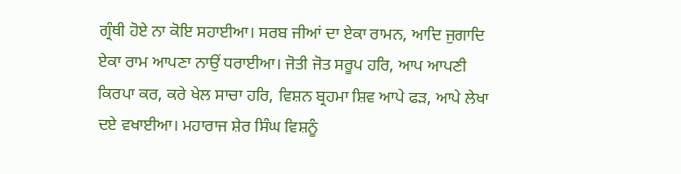ਗ੍ਰੰਥੀ ਹੋਏ ਨਾ ਕੋਇ ਸਹਾਈਆ। ਸਰਬ ਜੀਆਂ ਦਾ ਏਕਾ ਰਾਮਨ, ਆਦਿ ਜੁਗਾਦਿ ਏਕਾ ਰਾਮ ਆਪਣਾ ਨਾਉਂ ਧਰਾਈਆ। ਜੋਤੀ ਜੋਤ ਸਰੂਪ ਹਰਿ, ਆਪ ਆਪਣੀ ਕਿਰਪਾ ਕਰ, ਕਰੇ ਖੇਲ ਸਾਚਾ ਹਰਿ, ਵਿਸ਼ਨ ਬ੍ਰਹਮਾ ਸ਼ਿਵ ਆਪੇ ਫੜ, ਆਪੇ ਲੇਖਾ ਦਏ ਵਖਾਈਆ। ਮਹਾਰਾਜ ਸ਼ੇਰ ਸਿੰਘ ਵਿਸ਼ਨੂੰ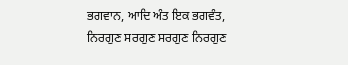ਭਗਵਾਨ, ਆਦਿ ਅੰਤ ਇਕ ਭਗਵੰਤ, ਨਿਰਗੁਣ ਸਰਗੁਣ ਸਰਗੁਣ ਨਿਰਗੁਣ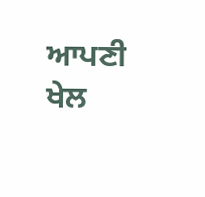ਆਪਣੀ ਖੇਲ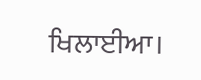ਖਿਲਾਈਆ।